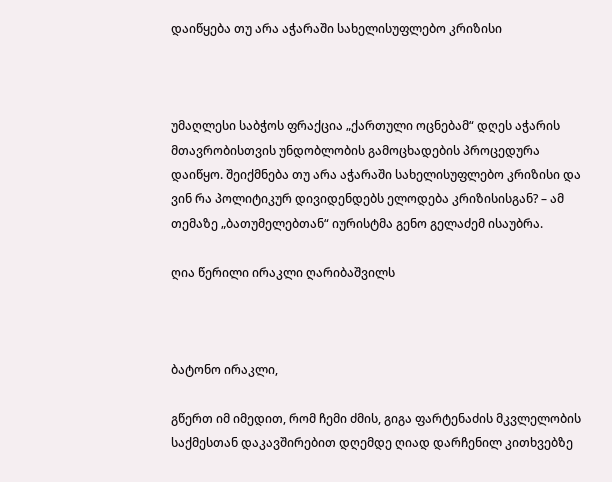დაიწყება თუ არა აჭარაში სახელისუფლებო კრიზისი



უმაღლესი საბჭოს ფრაქცია „ქართული ოცნებამ“ დღეს აჭარის მთავრობისთვის უნდობლობის გამოცხადების პროცედურა დაიწყო. შეიქმნება თუ არა აჭარაში სახელისუფლებო კრიზისი და ვინ რა პოლიტიკურ დივიდენდებს ელოდება კრიზისისგან? – ამ თემაზე „ბათუმელებთან“ იურისტმა გენო გელაძემ ისაუბრა.

ღია წერილი ირაკლი ღარიბაშვილს



ბატონო ირაკლი,

გწერთ იმ იმედით, რომ ჩემი ძმის, გიგა ფარტენაძის მკვლელობის საქმესთან დაკავშირებით დღემდე ღიად დარჩენილ კითხვებზე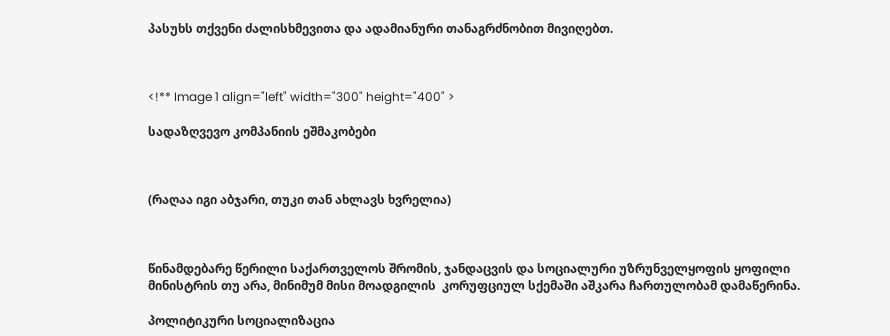პასუხს თქვენი ძალისხმევითა და ადამიანური თანაგრძნობით მივიღებთ.



<!** Image 1 align="left" width="300" height="400" >

სადაზღვევო კომპანიის ეშმაკობები



(რაღაა იგი აბჯარი, თუკი თან ახლავს ხვრელია)



წინამდებარე წერილი საქართველოს შრომის, ჯანდაცვის და სოციალური უზრუნველყოფის ყოფილი მინისტრის თუ არა, მინიმუმ მისი მოადგილის  კორუფციულ სქემაში აშკარა ჩართულობამ დამაწერინა.

პოლიტიკური სოციალიზაცია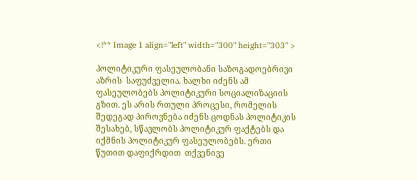<!** Image 1 align="left" width="300" height="303" >

პოლიტიკური ფასეულობანი საზოგადოებრივი აზრის  საფუძველია. ხალხი იძენს ამ ფასეულობებს პოლიტიკური სოციალიზაციის გზით. ეს არის რთული პროცესი, რომელის შედეგად პიროვნება იძენს ცოდნას პოლიტიკის შესახებ, სწავლობს პოლიტიკურ ფაქტებს და იქმნის პოლიტიკურ ფასეულობებს. ერთი წუთით დაფიქრდით  თქვენივე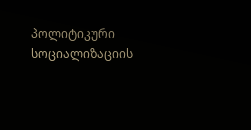პოლიტიკური სოციალიზაციის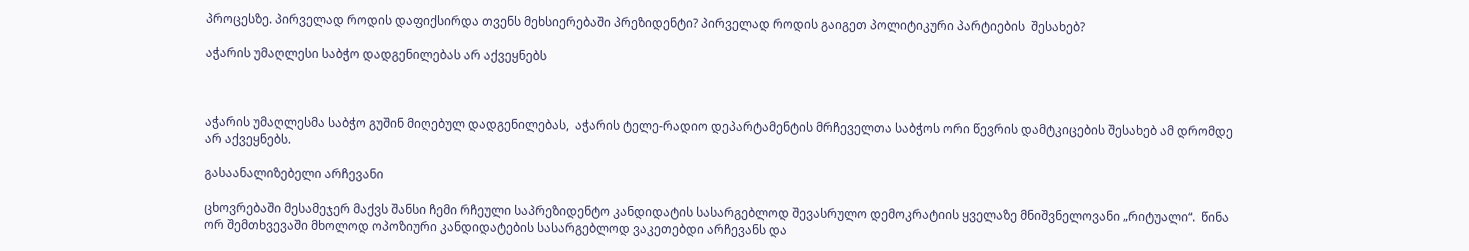პროცესზე. პირველად როდის დაფიქსირდა თვენს მეხსიერებაში პრეზიდენტი? პირველად როდის გაიგეთ პოლიტიკური პარტიების  შესახებ?

აჭარის უმაღლესი საბჭო დადგენილებას არ აქვეყნებს



აჭარის უმაღლესმა საბჭო გუშინ მიღებულ დადგენილებას,  აჭარის ტელე-რადიო დეპარტამენტის მრჩეველთა საბჭოს ორი წევრის დამტკიცების შესახებ ამ დრომდე არ აქვეყნებს.

გასაანალიზებელი არჩევანი

ცხოვრებაში მესამეჯერ მაქვს შანსი ჩემი რჩეული საპრეზიდენტო კანდიდატის სასარგებლოდ შევასრულო დემოკრატიის ყველაზე მნიშვნელოვანი „რიტუალი“.  წინა ორ შემთხვევაში მხოლოდ ოპოზიური კანდიდატების სასარგებლოდ ვაკეთებდი არჩევანს და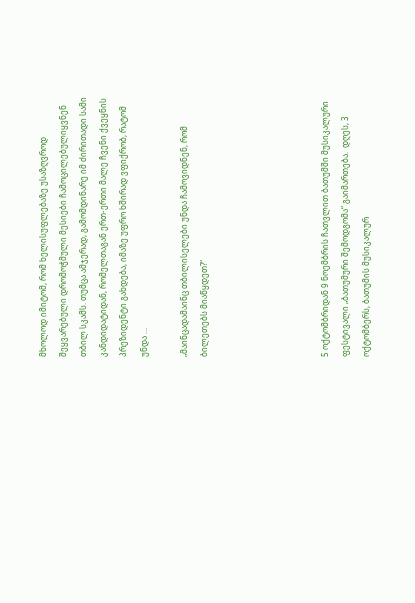მხოლოდ იმიტომ, რომ ხელისუფლებაზე უსაზღვროდ შეყვარებული დრომოჭმული მესიები ჩამოცილებულიყვნენ თბილ სკამს. თუმცა ამჯერად, გამომდინარე იმ ძირითადი სამი კანდიდატიდან, რომელთაგან ერთ-ერთი მალე ჩვენი ქვეყნის პრეზიდენტი გახდება, იმაზე უფრო ხშირად ვფიქრობ, რატომ უნდა …

„მაინცადამაინც თბილისელები უნდა ჩამოვიდნენ, რომ ბილეთებს მიაწყდეთ?“





5 ოქტომბრიდან 9 ნოემბრის ჩათვლით ბათუმში მუსიკალური ფესტივალი „ბათუმური შემოდგომა“ გაიმართება.  დღეს, 3 ოქტომბერს, ბათუმის მუსიკალურ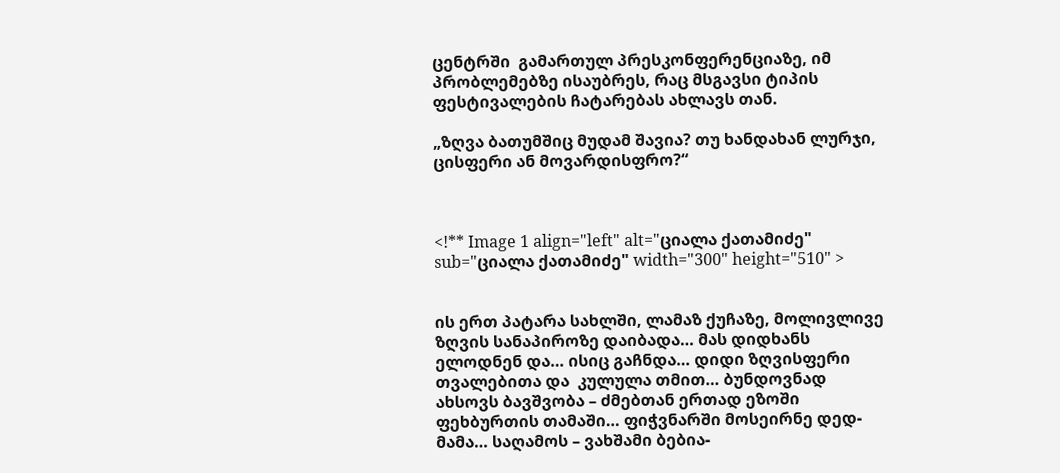ცენტრში  გამართულ პრესკონფერენციაზე, იმ პრობლემებზე ისაუბრეს, რაც მსგავსი ტიპის ფესტივალების ჩატარებას ახლავს თან.

„ზღვა ბათუმშიც მუდამ შავია? თუ ხანდახან ლურჯი, ცისფერი ან მოვარდისფრო?“



<!** Image 1 align="left" alt="ციალა ქათამიძე" sub="ციალა ქათამიძე" width="300" height="510" >


ის ერთ პატარა სახლში, ლამაზ ქუჩაზე, მოლივლივე ზღვის სანაპიროზე დაიბადა… მას დიდხანს ელოდნენ და… ისიც გაჩნდა… დიდი ზღვისფერი თვალებითა და  კულულა თმით… ბუნდოვნად ახსოვს ბავშვობა – ძმებთან ერთად ეზოში ფეხბურთის თამაში… ფიჭვნარში მოსეირნე დედ-მამა… საღამოს – ვახშამი ბებია-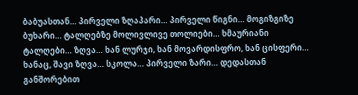ბაბუასთან… პირველი ზღაპარი… პირველი წიგნი… მოგიზგიზე ბუხარი… ტალღებზე მოლივლივე თოლიები… ხმაურიანი ტალღები… ზღვა… ხან ლურჯი, ხან მოვარდისფრო, ხან ცისფერი… ხანაც, შავი ზღვა… სკოლა… პირველი ზარი… დედასთან განშორებით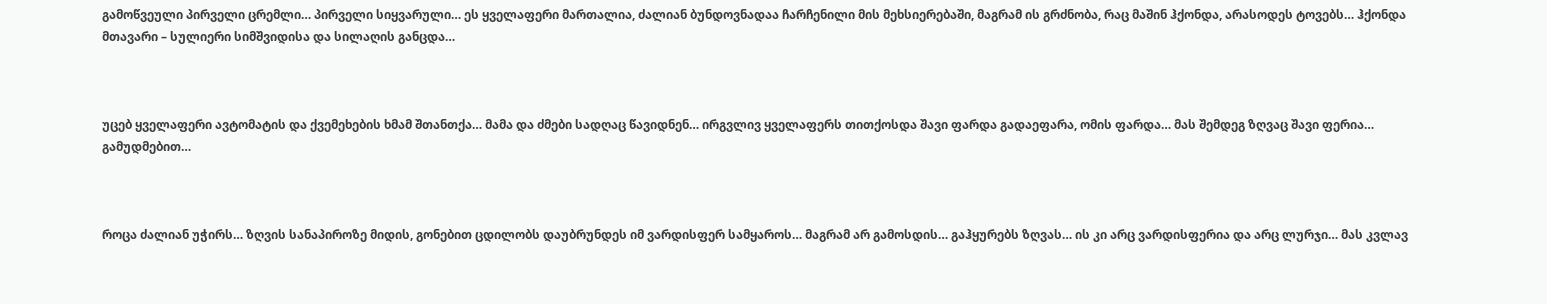გამოწვეული პირველი ცრემლი… პირველი სიყვარული… ეს ყველაფერი მართალია, ძალიან ბუნდოვნადაა ჩარჩენილი მის მეხსიერებაში, მაგრამ ის გრძნობა, რაც მაშინ ჰქონდა, არასოდეს ტოვებს… ჰქონდა მთავარი – სულიერი სიმშვიდისა და სილაღის განცდა…



უცებ ყველაფერი ავტომატის და ქვემეხების ხმამ შთანთქა… მამა და ძმები სადღაც წავიდნენ… ირგვლივ ყველაფერს თითქოსდა შავი ფარდა გადაეფარა, ომის ფარდა… მას შემდეგ ზღვაც შავი ფერია… გამუდმებით…



როცა ძალიან უჭირს… ზღვის სანაპიროზე მიდის, გონებით ცდილობს დაუბრუნდეს იმ ვარდისფერ სამყაროს… მაგრამ არ გამოსდის… გაჰყურებს ზღვას… ის კი არც ვარდისფერია და არც ლურჯი… მას კვლავ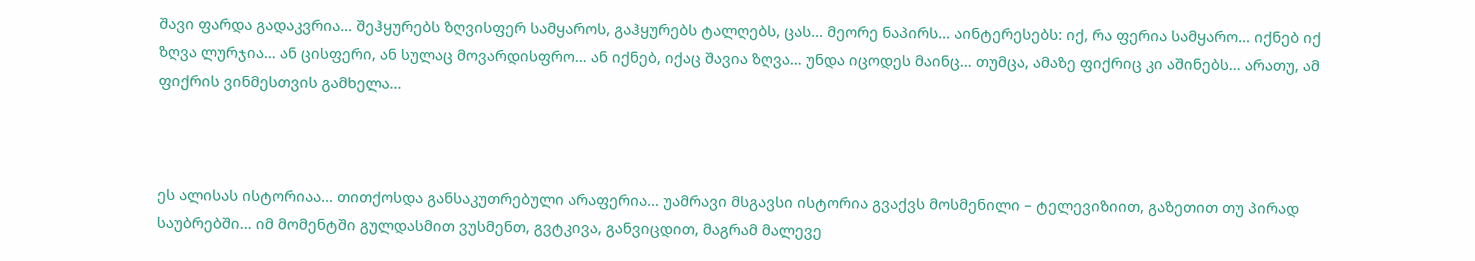შავი ფარდა გადაკვრია… შეჰყურებს ზღვისფერ სამყაროს, გაჰყურებს ტალღებს, ცას… მეორე ნაპირს… აინტერესებს: იქ, რა ფერია სამყარო… იქნებ იქ ზღვა ლურჯია… ან ცისფერი, ან სულაც მოვარდისფრო… ან იქნებ, იქაც შავია ზღვა… უნდა იცოდეს მაინც… თუმცა, ამაზე ფიქრიც კი აშინებს… არათუ, ამ ფიქრის ვინმესთვის გამხელა…



ეს ალისას ისტორიაა… თითქოსდა განსაკუთრებული არაფერია… უამრავი მსგავსი ისტორია გვაქვს მოსმენილი – ტელევიზიით, გაზეთით თუ პირად საუბრებში… იმ მომენტში გულდასმით ვუსმენთ, გვტკივა, განვიცდით, მაგრამ მალევე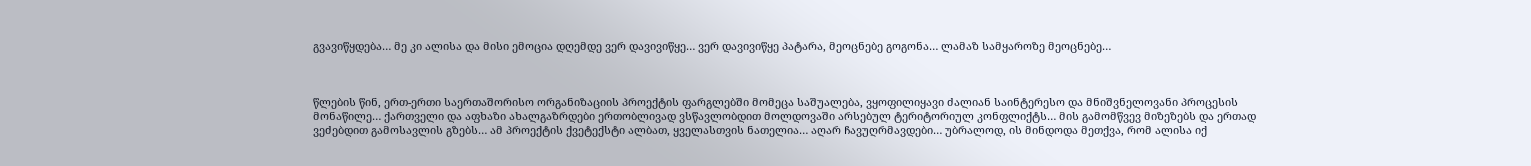გვავიწყდება… მე კი ალისა და მისი ემოცია დღემდე ვერ დავივიწყე… ვერ დავივიწყე პატარა, მეოცნებე გოგონა… ლამაზ სამყაროზე მეოცნებე…



წლების წინ, ერთ-ერთი საერთაშორისო ორგანიზაციის პროექტის ფარგლებში მომეცა საშუალება, ვყოფილიყავი ძალიან საინტერესო და მნიშვნელოვანი პროცესის მონაწილე… ქართველი და აფხაზი ახალგაზრდები ერთობლივად ვსწავლობდით მოლდოვაში არსებულ ტერიტორიულ კონფლიქტს… მის გამომწვევ მიზეზებს და ერთად ვეძებდით გამოსავლის გზებს… ამ პროექტის ქვეტექსტი ალბათ, ყველასთვის ნათელია… აღარ ჩავუღრმავდები… უბრალოდ, ის მინდოდა მეთქვა, რომ ალისა იქ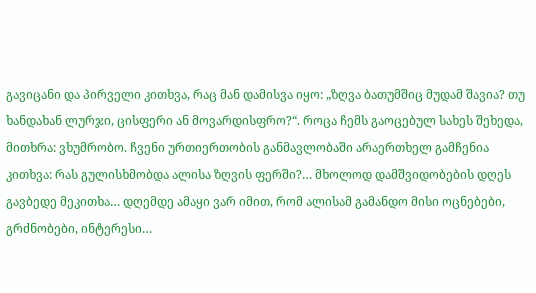გავიცანი და პირველი კითხვა, რაც მან დამისვა იყო: „ზღვა ბათუმშიც მუდამ შავია? თუ ხანდახან ლურჯი, ცისფერი ან მოვარდისფრო?“. როცა ჩემს გაოცებულ სახეს შეხედა, მითხრა: ვხუმრობო. ჩვენი ურთიერთობის განმავლობაში არაერთხელ გამჩენია კითხვა: რას გულისხმობდა ალისა ზღვის ფერში?… მხოლოდ დამშვიდობების დღეს გავბედე მეკითხა… დღემდე ამაყი ვარ იმით, რომ ალისამ გამანდო მისი ოცნებები, გრძნობები, ინტერესი…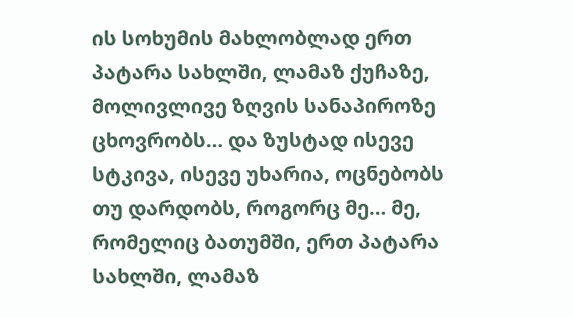ის სოხუმის მახლობლად ერთ პატარა სახლში, ლამაზ ქუჩაზე, მოლივლივე ზღვის სანაპიროზე ცხოვრობს… და ზუსტად ისევე სტკივა, ისევე უხარია, ოცნებობს თუ დარდობს, როგორც მე… მე, რომელიც ბათუმში, ერთ პატარა სახლში, ლამაზ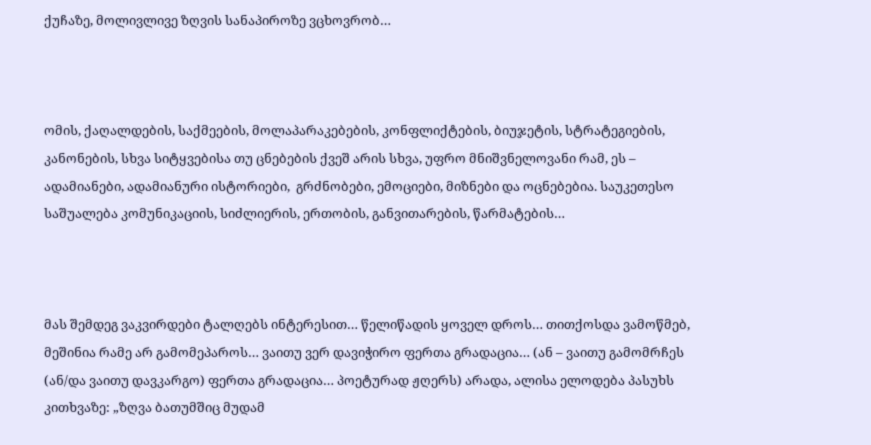ქუჩაზე, მოლივლივე ზღვის სანაპიროზე ვცხოვრობ…



ომის, ქაღალდების, საქმეების, მოლაპარაკებების, კონფლიქტების, ბიუჯეტის, სტრატეგიების, კანონების, სხვა სიტყვებისა თუ ცნებების ქვეშ არის სხვა, უფრო მნიშვნელოვანი რამ, ეს – ადამიანები, ადამიანური ისტორიები,  გრძნობები, ემოციები, მიზნები და ოცნებებია. საუკეთესო საშუალება კომუნიკაციის, სიძლიერის, ერთობის, განვითარების, წარმატების…



მას შემდეგ ვაკვირდები ტალღებს ინტერესით… წელიწადის ყოველ დროს… თითქოსდა ვამოწმებ, მეშინია რამე არ გამომეპაროს… ვაითუ ვერ დავიჭირო ფერთა გრადაცია… (ან – ვაითუ გამომრჩეს (ან/და ვაითუ დავკარგო) ფერთა გრადაცია… პოეტურად ჟღერს) არადა, ალისა ელოდება პასუხს კითხვაზე: „ზღვა ბათუმშიც მუდამ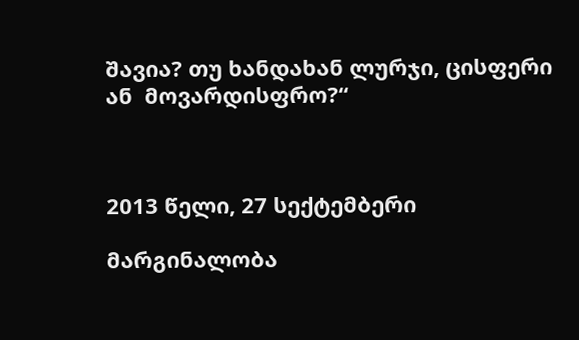შავია? თუ ხანდახან ლურჯი, ცისფერი ან  მოვარდისფრო?“



2013 წელი, 27 სექტემბერი

მარგინალობა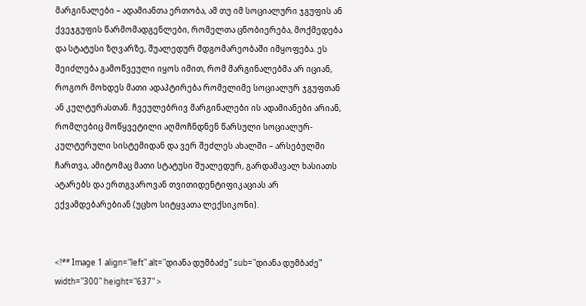მარგინალები – ადამიანთა ერთობა, ამ თუ იმ სოციალური ჯგუფის ან ქვეჯგუფის წარმომადგენლები, რომელთა ცნობიერება, მოქმედება და სტატუსი ზღვარზე, შუალედურ მდგომარეობაში იმყოფება. ეს შეიძლება გამოწვეული იყოს იმით, რომ მარგინალებმა არ იციან, როგორ მოხდეს მათი ადაპტირება რომელიმე სოციალურ ჯგუფთან ან კულტურასთან. ჩვეულებრივ მარგინალები ის ადამიანები არიან, რომლებიც მოწყვეტილი აღმოჩნდნენ წარსული სოციალურ-კულტურული სისტემიდან და ვერ შეძლეს ახალში – არსებულში ჩართვა, ამიტომაც მათი სტატუსი შუალედურ, გარდამავალ ხასიათს ატარებს და ერთგვაროვან თვითიდენტიფიკაციას არ ექვამდებარებიან (უცხო სიტყვათა ლექსიკონი).


<!** Image 1 align="left" alt="დიანა დუმბაძე" sub="დიანა დუმბაძე" width="300" height="637" >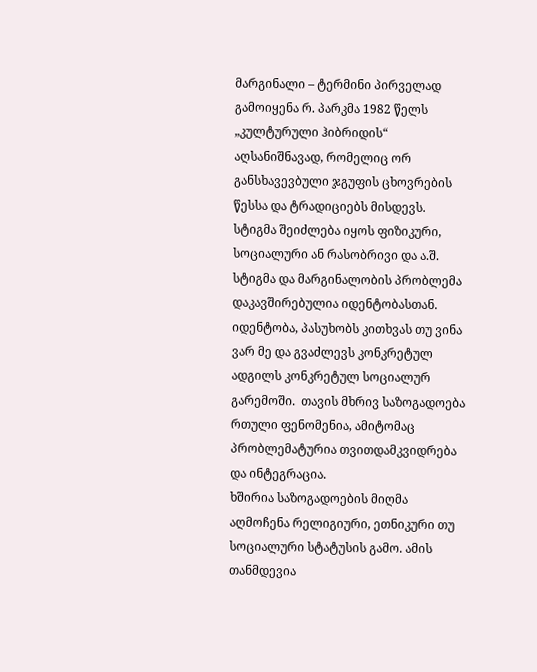მარგინალი – ტერმინი პირველად გამოიყენა რ. პარკმა 1982 წელს „კულტურული ჰიბრიდის“ აღსანიშნავად, რომელიც ორ განსხავევბული ჯგუფის ცხოვრების წესსა და ტრადიციებს მისდევს. სტიგმა შეიძლება იყოს ფიზიკური, სოციალური ან რასობრივი და ა.შ. სტიგმა და მარგინალობის პრობლემა დაკავშირებულია იდენტობასთან.
იდენტობა, პასუხობს კითხვას თუ ვინა ვარ მე და გვაძლევს კონკრეტულ ადგილს კონკრეტულ სოციალურ გარემოში.  თავის მხრივ საზოგადოება რთული ფენომენია, ამიტომაც პრობლემატურია თვითდამკვიდრება და ინტეგრაცია.
ხშირია საზოგადოების მიღმა აღმოჩენა რელიგიური, ეთნიკური თუ სოციალური სტატუსის გამო. ამის თანმდევია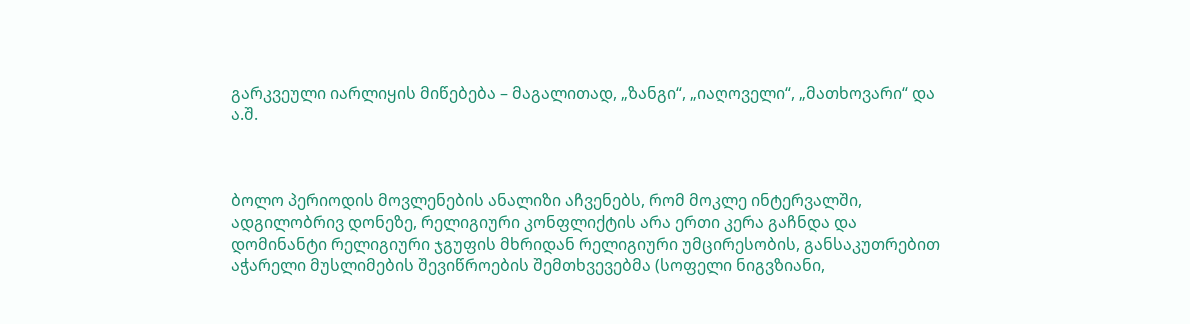გარკვეული იარლიყის მიწებება – მაგალითად, „ზანგი“, „იაღოველი“, „მათხოვარი“ და ა.შ.



ბოლო პერიოდის მოვლენების ანალიზი აჩვენებს, რომ მოკლე ინტერვალში, ადგილობრივ დონეზე, რელიგიური კონფლიქტის არა ერთი კერა გაჩნდა და დომინანტი რელიგიური ჯგუფის მხრიდან რელიგიური უმცირესობის, განსაკუთრებით აჭარელი მუსლიმების შევიწროების შემთხვევებმა (სოფელი ნიგვზიანი,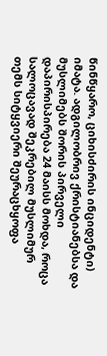წინწყარო, ციხისძირის ინციდენტი) იმატა. ადგილობრივ ქრისტიანებსა და მუსლიმებს შორის პირველი დაპირისპირება 24 მაისს მოხდა, როცა სალოცავად შეკრებილ მუსლიმურ თემს სიტყვიერი შეურაცხყოფა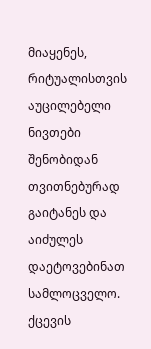მიაყენეს, რიტუალისთვის აუცილებელი ნივთები შენობიდან თვითნებურად გაიტანეს და აიძულეს დაეტოვებინათ  სამლოცველო. ქცევის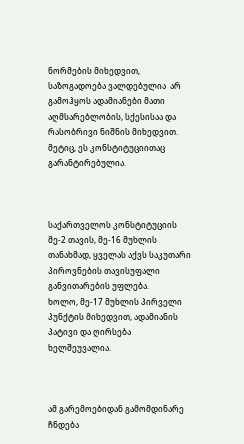ნორმების მიხედვით, საზოგადოება ვალდებულია  არ გამოჰყოს ადამიანები მათი აღმსარებლობის, სქესისაა და რასობრივი ნიშნის მიხედვით. მეტიც, ეს კონსტიტუციითაც გარანტირებულია.



საქართველოს კონსტიტუციის მე-2 თავის, მე-16 მუხლის თანახმად, ყველას აქვს საკუთარი პიროვნების თავისუფალი განვითარების უფლება.
ხოლო, მე-17 მუხლის პირველი პუნქტის მიხედვით, ადამიანის პატივი და ღირსება ხელშეუვალია.



ამ გარემოებიდან გამომდინარე ჩნდება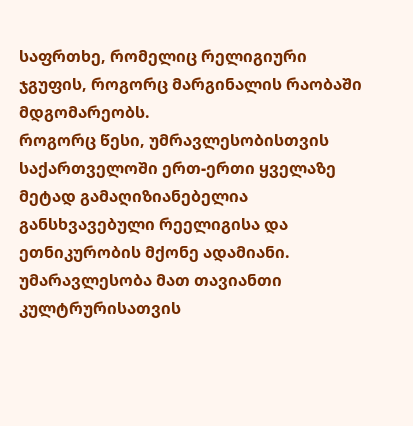საფრთხე, რომელიც რელიგიური ჯგუფის, როგორც მარგინალის რაობაში მდგომარეობს.
როგორც წესი, უმრავლესობისთვის საქართველოში ერთ-ერთი ყველაზე მეტად გამაღიზიანებელია განსხვავებული რეელიგისა და ეთნიკურობის მქონე ადამიანი. უმარავლესობა მათ თავიანთი კულტრურისათვის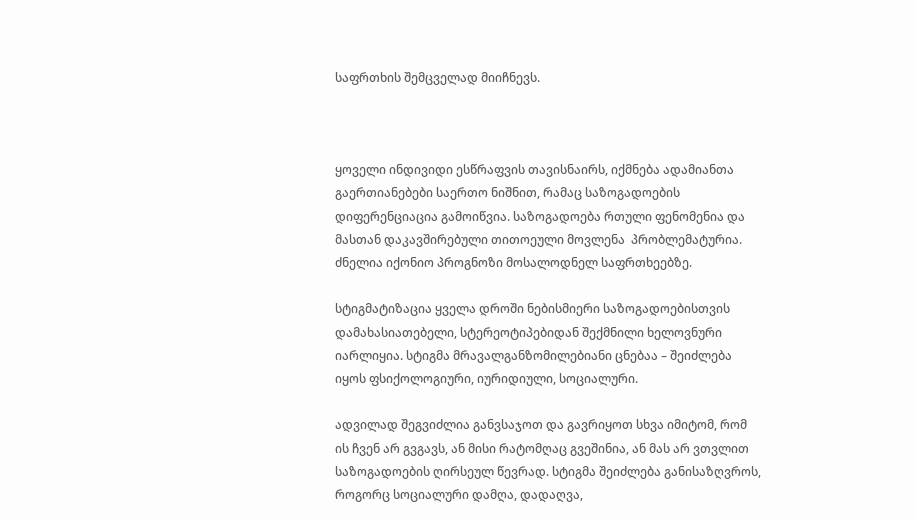საფრთხის შემცველად მიიჩნევს.



ყოველი ინდივიდი ესწრაფვის თავისნაირს, იქმნება ადამიანთა გაერთიანებები საერთო ნიშნით, რამაც საზოგადოების დიფერენციაცია გამოიწვია. საზოგადოება რთული ფენომენია და მასთან დაკავშირებული თითოეული მოვლენა  პრობლემატურია. ძნელია იქონიო პროგნოზი მოსალოდნელ საფრთხეებზე.

სტიგმატიზაცია ყველა დროში ნებისმიერი საზოგადოებისთვის დამახასიათებელი, სტერეოტიპებიდან შექმნილი ხელოვნური იარლიყია. სტიგმა მრავალგანზომილებიანი ცნებაა – შეიძლება იყოს ფსიქოლოგიური, იურიდიული, სოციალური.

ადვილად შეგვიძლია განვსაჯოთ და გავრიყოთ სხვა იმიტომ, რომ ის ჩვენ არ გვგავს, ან მისი რატომღაც გვეშინია, ან მას არ ვთვლით საზოგადოების ღირსეულ წევრად. სტიგმა შეიძლება განისაზღვროს, როგორც სოციალური დამღა, დადაღვა,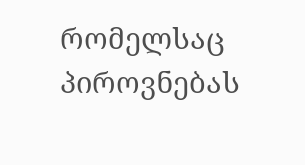რომელსაც პიროვნებას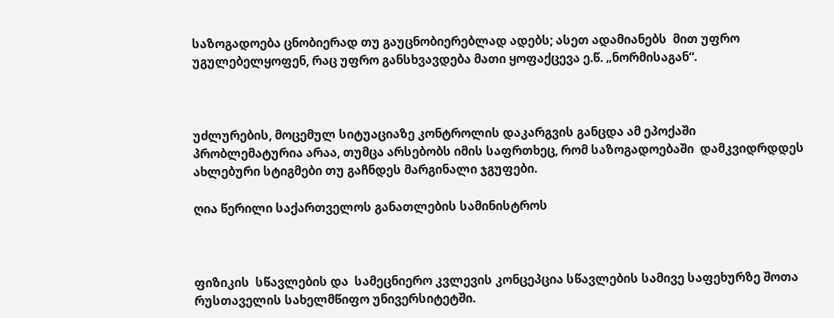საზოგადოება ცნობიერად თუ გაუცნობიერებლად ადებს; ასეთ ადამიანებს  მით უფრო უგულებელყოფენ, რაც უფრო განსხვავდება მათი ყოფაქცევა ე.წ. „ნორმისაგან“.



უძლურების, მოცემულ სიტუაციაზე კონტროლის დაკარგვის განცდა ამ ეპოქაში პრობლემატურია არაა, თუმცა არსებობს იმის საფრთხეც, რომ საზოგადოებაში  დამკვიდრდდეს ახლებური სტიგმები თუ გაჩნდეს მარგინალი ჯგუფები.

ღია წერილი საქართველოს განათლების სამინისტროს



ფიზიკის  სწავლების და  სამეცნიერო კვლევის კონცეპცია სწავლების სამივე საფეხურზე შოთა რუსთაველის სახელმწიფო უნივერსიტეტში.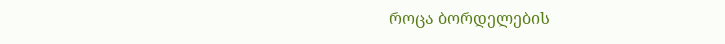როცა ბორდელების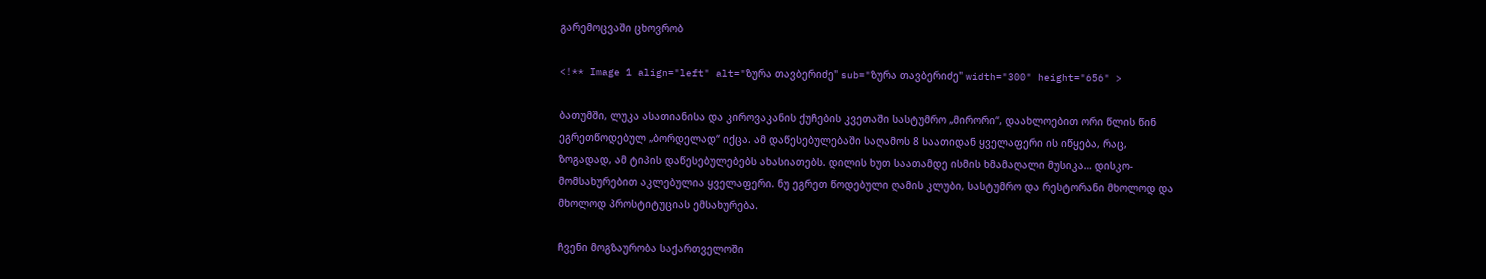გარემოცვაში ცხოვრობ

<!** Image 1 align="left" alt="ზურა თავბერიძე" sub="ზურა თავბერიძე" width="300" height="656" >

ბათუმში, ლუკა ასათიანისა და კიროვაკანის ქუჩების კვეთაში სასტუმრო „მირორი“, დაახლოებით ორი წლის წინ ეგრეთწოდებულ „ბორდელად“ იქცა. ამ დაწესებულებაში საღამოს 8 საათიდან ყველაფერი ის იწყება, რაც, ზოგადად, ამ ტიპის დაწესებულებებს ახასიათებს. დილის ხუთ საათამდე ისმის ხმამაღალი მუსიკა… დისკო-მომსახურებით აკლებულია ყველაფერი. ნუ ეგრეთ წოდებული ღამის კლუბი, სასტუმრო და რესტორანი მხოლოდ და მხოლოდ პროსტიტუციას ემსახურება.

ჩვენი მოგზაურობა საქართველოში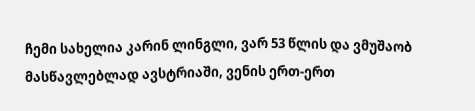ჩემი სახელია კარინ ლინგლი, ვარ 53 წლის და ვმუშაობ მასწავლებლად ავსტრიაში, ვენის ერთ-ერთ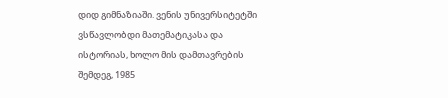დიდ გიმნაზიაში. ვენის უნივერსიტეტში ვსწავლობდი მათემატიკასა და ისტორიას, ხოლო მის დამთავრების შემდეგ, 1985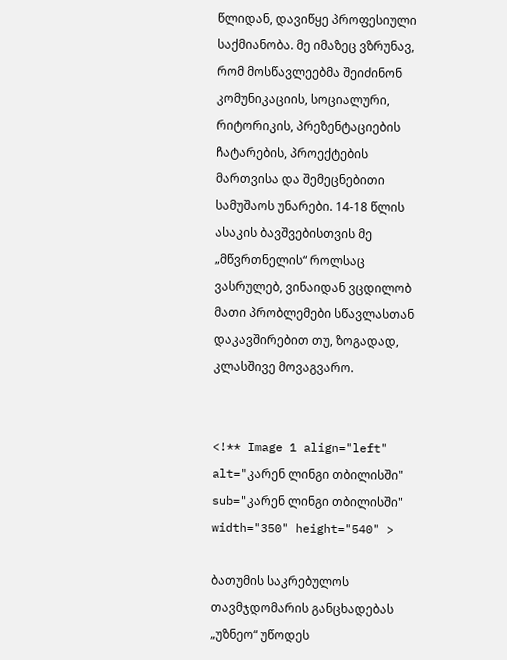წლიდან, დავიწყე პროფესიული საქმიანობა. მე იმაზეც ვზრუნავ, რომ მოსწავლეებმა შეიძინონ კომუნიკაციის, სოციალური, რიტორიკის, პრეზენტაციების ჩატარების, პროექტების მართვისა და შემეცნებითი სამუშაოს უნარები. 14-18 წლის ასაკის ბავშვებისთვის მე „მწვრთნელის“ როლსაც ვასრულებ, ვინაიდან ვცდილობ მათი პრობლემები სწავლასთან დაკავშირებით თუ, ზოგადად, კლასშივე მოვაგვარო.


<!** Image 1 align="left" alt="კარენ ლინგი თბილისში" sub="კარენ ლინგი თბილისში" width="350" height="540" >

ბათუმის საკრებულოს თავმჯდომარის განცხადებას „უზნეო“ უწოდეს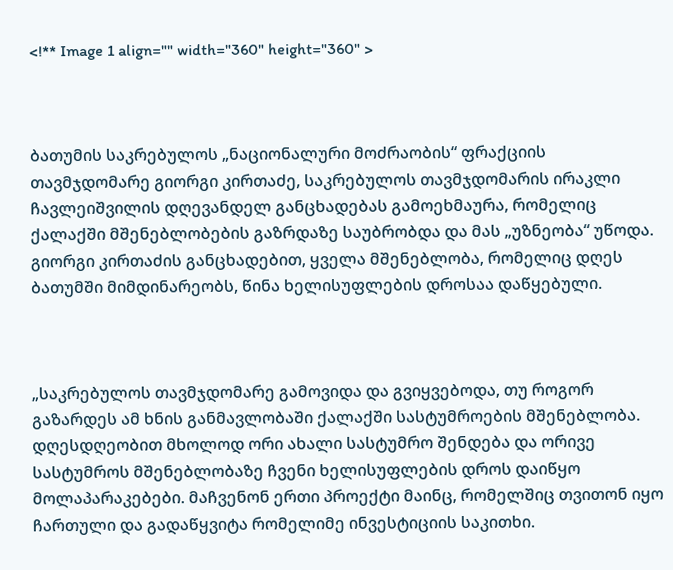<!** Image 1 align="" width="360" height="360" >



ბათუმის საკრებულოს „ნაციონალური მოძრაობის“ ფრაქციის თავმჯდომარე გიორგი კირთაძე, საკრებულოს თავმჯდომარის ირაკლი ჩავლეიშვილის დღევანდელ განცხადებას გამოეხმაურა, რომელიც ქალაქში მშენებლობების გაზრდაზე საუბრობდა და მას „უზნეობა“ უწოდა. გიორგი კირთაძის განცხადებით, ყველა მშენებლობა, რომელიც დღეს ბათუმში მიმდინარეობს, წინა ხელისუფლების დროსაა დაწყებული.



„საკრებულოს თავმჯდომარე გამოვიდა და გვიყვებოდა, თუ როგორ გაზარდეს ამ ხნის განმავლობაში ქალაქში სასტუმროების მშენებლობა. დღესდღეობით მხოლოდ ორი ახალი სასტუმრო შენდება და ორივე სასტუმროს მშენებლობაზე ჩვენი ხელისუფლების დროს დაიწყო მოლაპარაკებები. მაჩვენონ ერთი პროექტი მაინც, რომელშიც თვითონ იყო ჩართული და გადაწყვიტა რომელიმე ინვესტიციის საკითხი.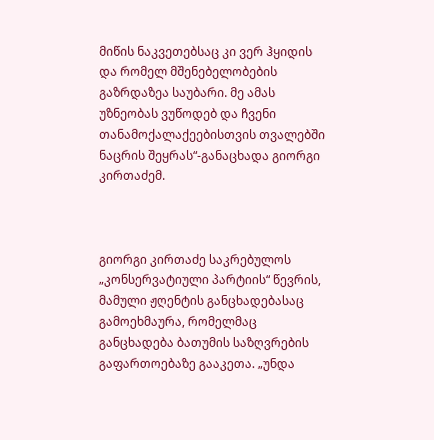მიწის ნაკვეთებსაც კი ვერ ჰყიდის და რომელ მშენებელობების გაზრდაზეა საუბარი. მე ამას უზნეობას ვუწოდებ და ჩვენი თანამოქალაქეებისთვის თვალებში ნაცრის შეყრას“-განაცხადა გიორგი კირთაძემ.



გიორგი კირთაძე საკრებულოს „კონსერვატიული პარტიის“ წევრის, მამული ჟღენტის განცხადებასაც გამოეხმაურა, რომელმაც განცხადება ბათუმის საზღვრების გაფართოებაზე გააკეთა. „უნდა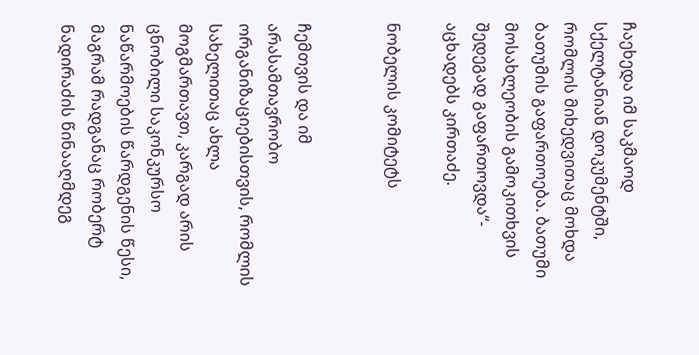ჩაეხედა იმ საკმაოდ სქელტანიან დოკუმენტში, რომლის მიხედვითაც მოხდა ბათუმის გაფართოება. ბათუმი მოსახლეობის გამოკითხვის შედეგად გაფართოვდა“- აცხადებს კირთაძე.

ნობელის კომიტეტს


ჩემთვის და იმ არასამთავრობო ორგანიზაციებისთვის, რომლის სახელითაც ახლა მოგმართავთ, კარგად არის ცნობილი საკონკურსო ნაწარმოების წარდგენის წესი, მაგრამ რადგანაც რობერტ ნადირაძის წინააღმდეგ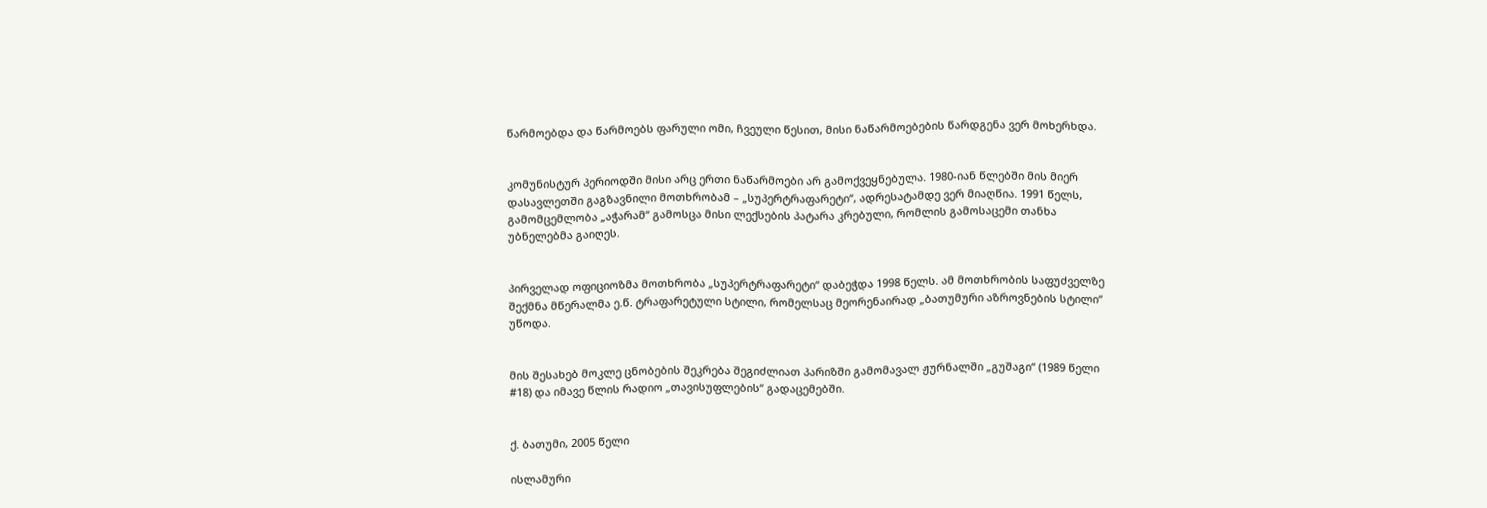წარმოებდა და წარმოებს ფარული ომი, ჩვეული წესით, მისი ნაწარმოებების წარდგენა ვერ მოხერხდა.


კომუნისტურ პერიოდში მისი არც ერთი ნაწარმოები არ გამოქვეყნებულა. 1980-იან წლებში მის მიერ დასავლეთში გაგზავნილი მოთხრობამ – „სუპერტრაფარეტი“, ადრესატამდე ვერ მიაღწია. 1991 წელს, გამომცემლობა „აჭარამ“ გამოსცა მისი ლექსების პატარა კრებული, რომლის გამოსაცემი თანხა უბნელებმა გაიღეს.


პირველად ოფიციოზმა მოთხრობა „სუპერტრაფარეტი“ დაბეჭდა 1998 წელს. ამ მოთხრობის საფუძველზე შექმნა მწერალმა ე.წ. ტრაფარეტული სტილი, რომელსაც მეორენაირად „ბათუმური აზროვნების სტილი“ უწოდა.


მის შესახებ მოკლე ცნობების შეკრება შეგიძლიათ პარიზში გამომავალ ჟურნალში „გუშაგი“ (1989 წელი #18) და იმავე წლის რადიო „თავისუფლების“ გადაცემებში.


ქ. ბათუმი, 2005 წელი

ისლამური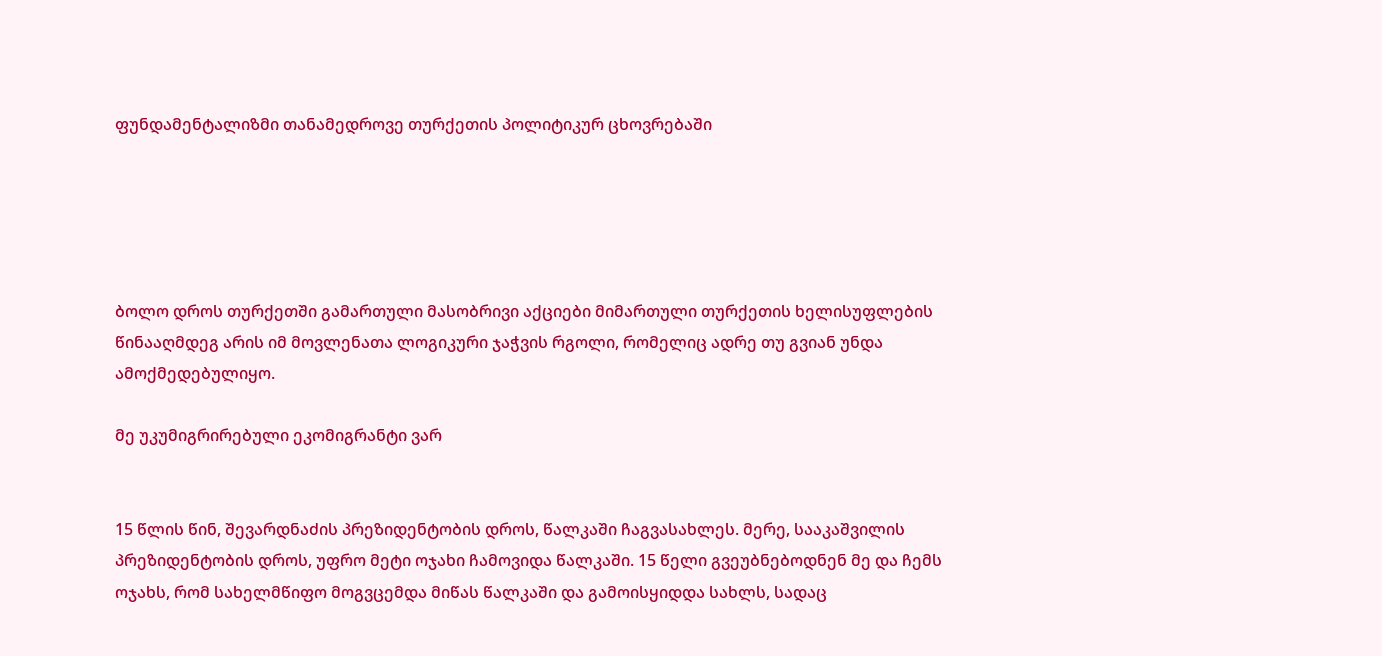ფუნდამენტალიზმი თანამედროვე თურქეთის პოლიტიკურ ცხოვრებაში





ბოლო დროს თურქეთში გამართული მასობრივი აქციები მიმართული თურქეთის ხელისუფლების წინააღმდეგ არის იმ მოვლენათა ლოგიკური ჯაჭვის რგოლი, რომელიც ადრე თუ გვიან უნდა ამოქმედებულიყო.

მე უკუმიგრირებული ეკომიგრანტი ვარ


15 წლის წინ, შევარდნაძის პრეზიდენტობის დროს, წალკაში ჩაგვასახლეს. მერე, სააკაშვილის პრეზიდენტობის დროს, უფრო მეტი ოჯახი ჩამოვიდა წალკაში. 15 წელი გვეუბნებოდნენ მე და ჩემს ოჯახს, რომ სახელმწიფო მოგვცემდა მიწას წალკაში და გამოისყიდდა სახლს, სადაც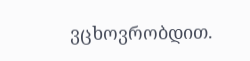ვცხოვრობდით.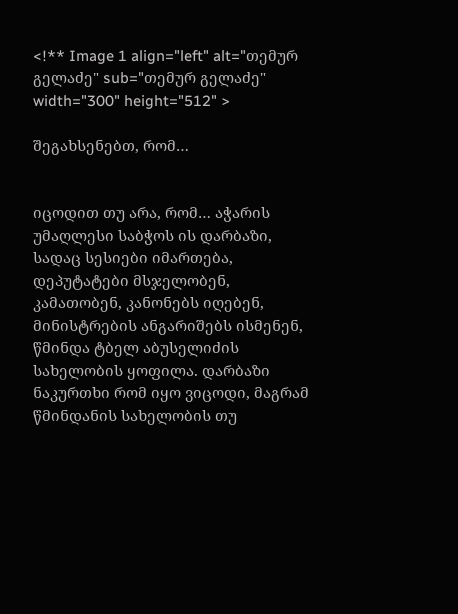<!** Image 1 align="left" alt="თემურ გელაძე" sub="თემურ გელაძე" width="300" height="512" >

შეგახსენებთ, რომ…


იცოდით თუ არა, რომ… აჭარის უმაღლესი საბჭოს ის დარბაზი, სადაც სესიები იმართება, დეპუტატები მსჯელობენ, კამათობენ, კანონებს იღებენ, მინისტრების ანგარიშებს ისმენენ, წმინდა ტბელ აბუსელიძის სახელობის ყოფილა. დარბაზი ნაკურთხი რომ იყო ვიცოდი, მაგრამ წმინდანის სახელობის თუ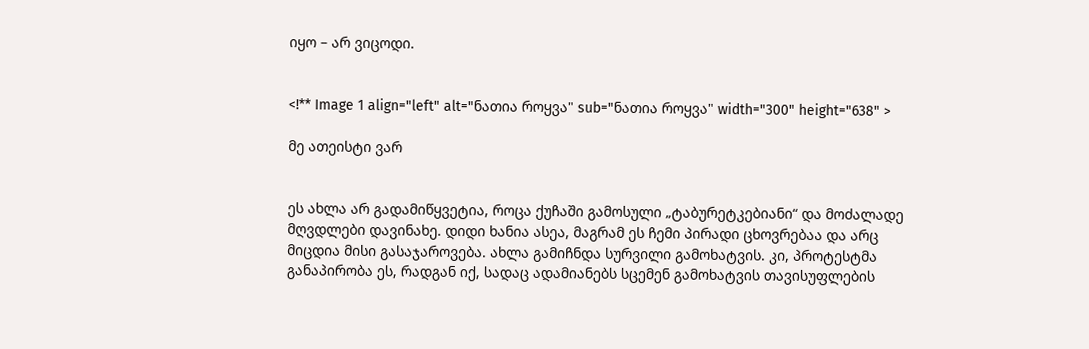იყო – არ ვიცოდი.


<!** Image 1 align="left" alt="ნათია როყვა" sub="ნათია როყვა" width="300" height="638" >

მე ათეისტი ვარ


ეს ახლა არ გადამიწყვეტია, როცა ქუჩაში გამოსული „ტაბურეტკებიანი“ და მოძალადე მღვდლები დავინახე. დიდი ხანია ასეა, მაგრამ ეს ჩემი პირადი ცხოვრებაა და არც მიცდია მისი გასაჯაროვება. ახლა გამიჩნდა სურვილი გამოხატვის. კი, პროტესტმა განაპირობა ეს, რადგან იქ, სადაც ადამიანებს სცემენ გამოხატვის თავისუფლების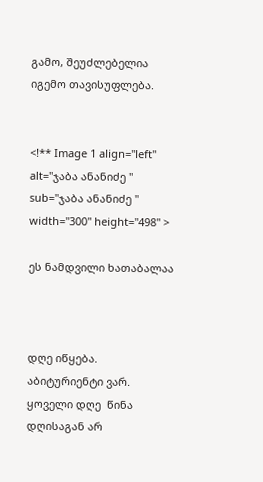გამო, შეუძლებელია იგემო თავისუფლება.


<!** Image 1 align="left" alt="ჯაბა ანანიძე " sub="ჯაბა ანანიძე " width="300" height="498" >

ეს ნამდვილი ხათაბალაა



დღე იწყება. აბიტურიენტი ვარ. ყოველი დღე  წინა დღისაგან არ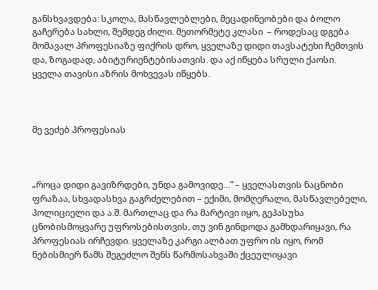განსხვავდება: სკოლა, მასწავლებლები, მეცადინეობები და ბოლო გაჩერება სახლი, შემდეგ ძილი. მეთორმეტე კლასი  – როდესაც დგება მომავალ პროფესიაზე ფიქრის დრო, ყველაზე დიდი თავსატეხი ჩემთვის და, ზოგადად, აბიტურიენტებისათვის. და აქ იწყება სრული ქაოსი. ყველა თავისი აზრის მოხვევას იწყებს.



მე ვეძებ პროფესიას



„როცა დიდი გავიზრდები, უნდა გამოვიდე…“ – ყველასთვის ნაცნობი ფრაზაა, სხვადასხვა გაგრძელებით – ექიმი, მომღერალი, მასწავლებელი, პოლიციელი და ა.შ. მართლაც და რა მარტივი იყო, გეპასუხა ცნობისმოყვარე უფროსებისთვის, თუ ვინ გინდოდა გამხდარიყავი, რა პროფესიას ირჩევდი. ყველაზე კარგი ალბათ უფრო ის იყო, რომ ნებისმიერ წამს შეგეძლო შენს წარმოსახვაში ქცეულიყავი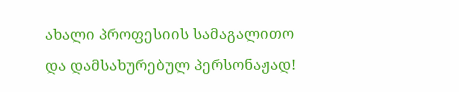ახალი პროფესიის სამაგალითო და დამსახურებულ პერსონაჟად!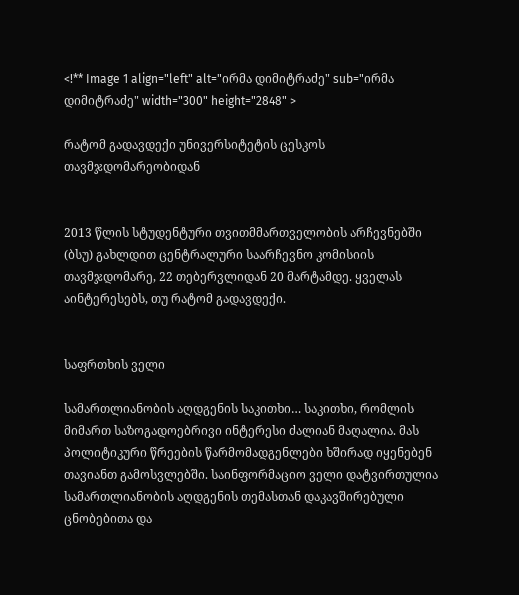<!** Image 1 align="left" alt="ირმა დიმიტრაძე" sub="ირმა დიმიტრაძე" width="300" height="2848" >

რატომ გადავდექი უნივერსიტეტის ცესკოს თავმჯდომარეობიდან


2013 წლის სტუდენტური თვითმმართველობის არჩევნებში (ბსუ) გახლდით ცენტრალური საარჩევნო კომისიის თავმჯდომარე, 22 თებერვლიდან 20 მარტამდე. ყველას აინტერესებს, თუ რატომ გადავდექი.


საფრთხის ველი

სამართლიანობის აღდგენის საკითხი… საკითხი, რომლის მიმართ საზოგადოებრივი ინტერესი ძალიან მაღალია. მას პოლიტიკური წრეების წარმომადგენლები ხშირად იყენებენ თავიანთ გამოსვლებში. საინფორმაციო ველი დატვირთულია სამართლიანობის აღდგენის თემასთან დაკავშირებული ცნობებითა და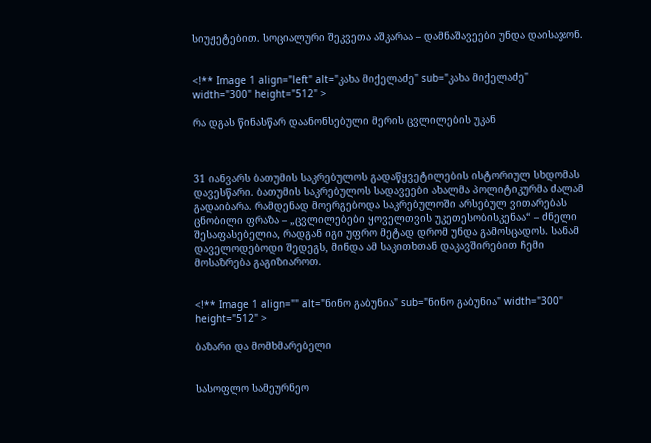სიუჟეტებით. სოციალური შეკვეთა აშკარაა – დამნაშავეები უნდა დაისაჯონ.


<!** Image 1 align="left" alt="კახა მიქელაძე" sub="კახა მიქელაძე" width="300" height="512" >

რა დგას წინასწარ დაანონსებული მერის ცვლილების უკან



31 იანვარს ბათუმის საკრებულოს გადაწყვეტილების ისტორიულ სხდომას დავესწარი. ბათუმის საკრებულოს სადავეები ახალმა პოლიტიკურმა ძალამ გადაიბარა. რამდენად მოერგებოდა საკრებულოში არსებულ ვითარებას ცნობილი ფრაზა – „ცვლილებები ყოველთვის უკეთესობისკენაა“ – ძნელი შესაფასებელია, რადგან იგი უფრო მეტად დრომ უნდა გამოსცადოს. სანამ დაველოდებოდი შედეგს, მინდა ამ საკითხთან დაკავშირებით ჩემი მოსაზრება გაგიზიაროთ.


<!** Image 1 align="" alt="ნინო გაბუნია" sub="ნინო გაბუნია" width="300" height="512" >

ბაზარი და მომხმარებელი


სასოფლო სამეურნეო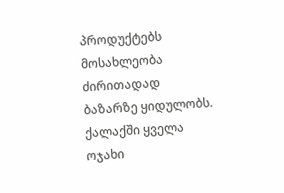პროდუქტებს მოსახლეობა ძირითადად ბაზარზე ყიდულობს. ქალაქში ყველა ოჯახი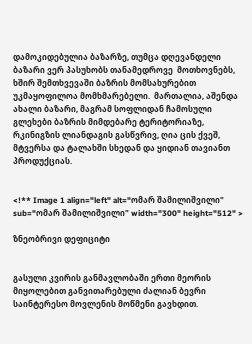დამოკიდებულია ბაზარზე, თუმცა დღევანდელი ბაზარი ვერ პასუხობს თანამედროვე  მოთხოვნებს, ხშირ შემთხვევაში ბაზრის მომსახურებით უკმაყოფილოა მომხმარებელი.  მართალია, აშენდა ახალი ბაზარი, მაგრამ სოფლიდან ჩამოსული გლეხები ბაზრის მიმდებარე ტერიტორიაზე, რკინიგზის ლიანდაგის გასწვრივ, ღია ცის ქვეშ, მტვერსა და ტალახში სხედან და ყიდიან თავიანთ პროდუქციას.


<!** Image 1 align="left" alt="ომარ შამილიშვილი" sub="ომარ შამილიშვილი" width="300" height="512" >

ზნეობრივი დეფიციტი


გასული კვირის განმავლობაში ერთი მეორის მიყოლებით განვითარებული ძალიან ბევრი საინტერესო მოვლენის მოწმენი გავხდით.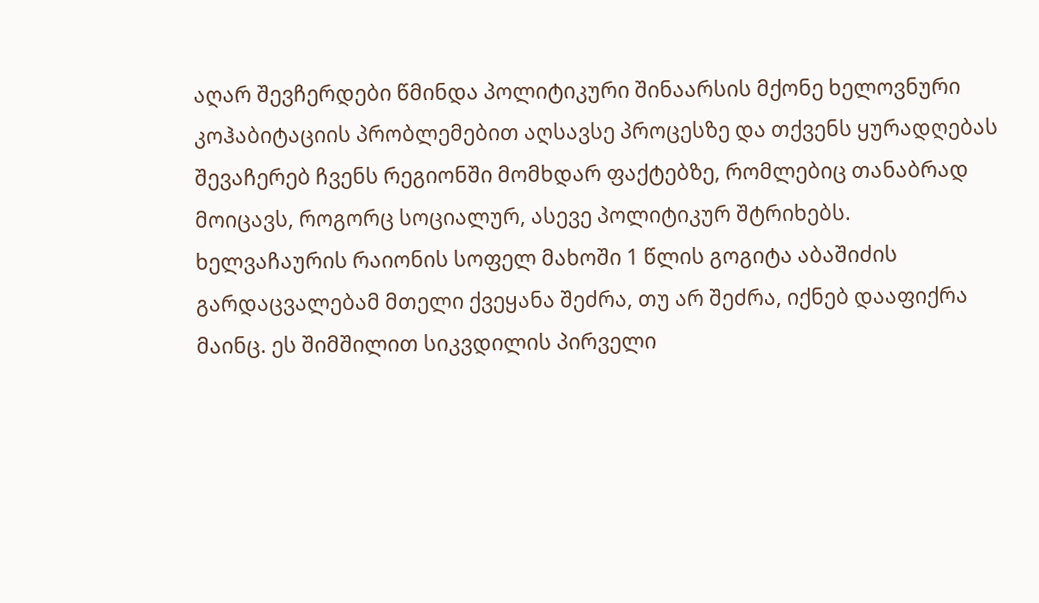აღარ შევჩერდები წმინდა პოლიტიკური შინაარსის მქონე ხელოვნური კოჰაბიტაციის პრობლემებით აღსავსე პროცესზე და თქვენს ყურადღებას შევაჩერებ ჩვენს რეგიონში მომხდარ ფაქტებზე, რომლებიც თანაბრად მოიცავს, როგორც სოციალურ, ასევე პოლიტიკურ შტრიხებს. ხელვაჩაურის რაიონის სოფელ მახოში 1 წლის გოგიტა აბაშიძის გარდაცვალებამ მთელი ქვეყანა შეძრა, თუ არ შეძრა, იქნებ დააფიქრა მაინც. ეს შიმშილით სიკვდილის პირველი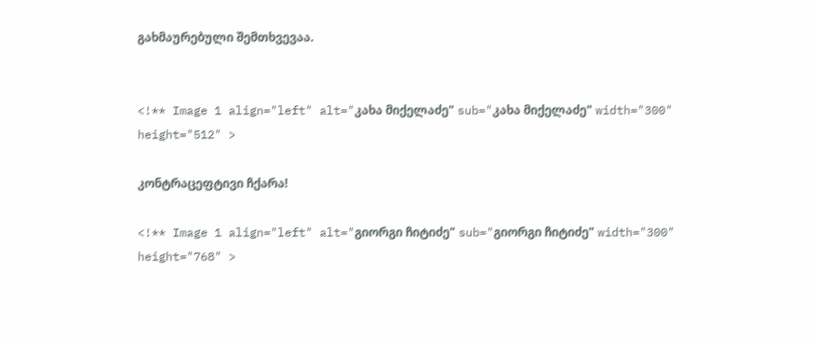გახმაურებული შემთხვევაა.


<!** Image 1 align="left" alt="კახა მიქელაძე" sub="კახა მიქელაძე" width="300" height="512" >

კონტრაცეფტივი ჩქარა!

<!** Image 1 align="left" alt="გიორგი ჩიტიძე" sub="გიორგი ჩიტიძე" width="300" height="768" >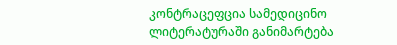კონტრაცეფცია სამედიცინო ლიტერატურაში განიმარტება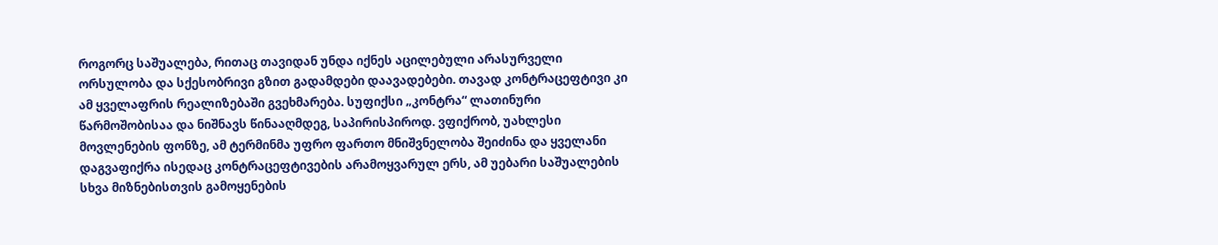როგორც საშუალება, რითაც თავიდან უნდა იქნეს აცილებული არასურველი ორსულობა და სქესობრივი გზით გადამდები დაავადებები. თავად კონტრაცეფტივი კი ამ ყველაფრის რეალიზებაში გვეხმარება. სუფიქსი „კონტრა“ ლათინური წარმოშობისაა და ნიშნავს წინააღმდეგ, საპირისპიროდ. ვფიქრობ, უახლესი მოვლენების ფონზე, ამ ტერმინმა უფრო ფართო მნიშვნელობა შეიძინა და ყველანი დაგვაფიქრა ისედაც კონტრაცეფტივების არამოყვარულ ერს, ამ უებარი საშუალების სხვა მიზნებისთვის გამოყენების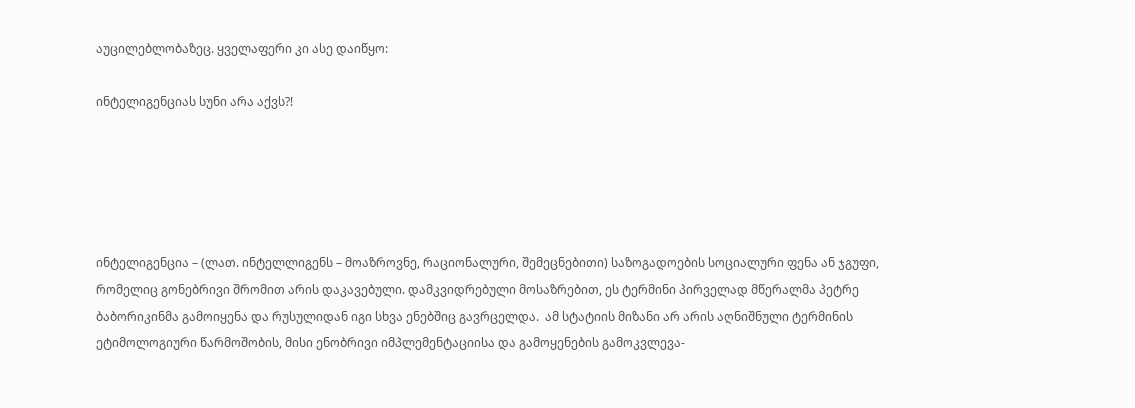აუცილებლობაზეც. ყველაფერი კი ასე დაიწყო:

ინტელიგენციას სუნი არა აქვს?!





ინტელიგენცია – (ლათ. ინტელლიგენს – მოაზროვნე, რაციონალური, შემეცნებითი) საზოგადოების სოციალური ფენა ან ჯგუფი, რომელიც გონებრივი შრომით არის დაკავებული. დამკვიდრებული მოსაზრებით, ეს ტერმინი პირველად მწერალმა პეტრე ბაბორიკინმა გამოიყენა და რუსულიდან იგი სხვა ენებშიც გავრცელდა.  ამ სტატიის მიზანი არ არის აღნიშნული ტერმინის ეტიმოლოგიური წარმოშობის, მისი ენობრივი იმპლემენტაციისა და გამოყენების გამოკვლევა-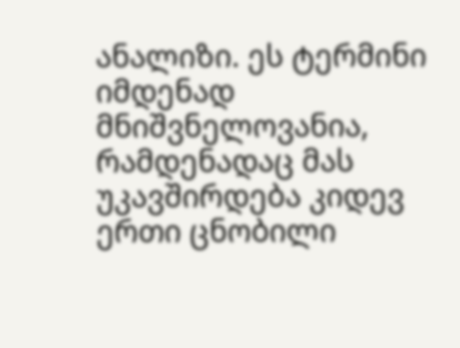ანალიზი. ეს ტერმინი იმდენად მნიშვნელოვანია, რამდენადაც მას უკავშირდება კიდევ ერთი ცნობილი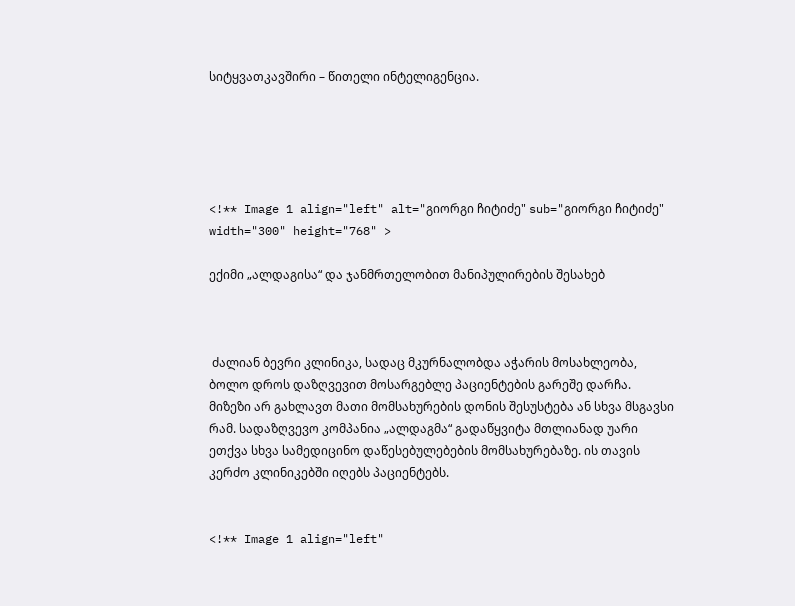სიტყვათკავშირი – წითელი ინტელიგენცია.





<!** Image 1 align="left" alt="გიორგი ჩიტიძე" sub="გიორგი ჩიტიძე" width="300" height="768" >

ექიმი „ალდაგისა“ და ჯანმრთელობით მანიპულირების შესახებ



 ძალიან ბევრი კლინიკა, სადაც მკურნალობდა აჭარის მოსახლეობა, ბოლო დროს დაზღვევით მოსარგებლე პაციენტების გარეშე დარჩა. მიზეზი არ გახლავთ მათი მომსახურების დონის შესუსტება ან სხვა მსგავსი რამ. სადაზღვევო კომპანია „ალდაგმა“ გადაწყვიტა მთლიანად უარი ეთქვა სხვა სამედიცინო დაწესებულებების მომსახურებაზე. ის თავის კერძო კლინიკებში იღებს პაციენტებს.


<!** Image 1 align="left"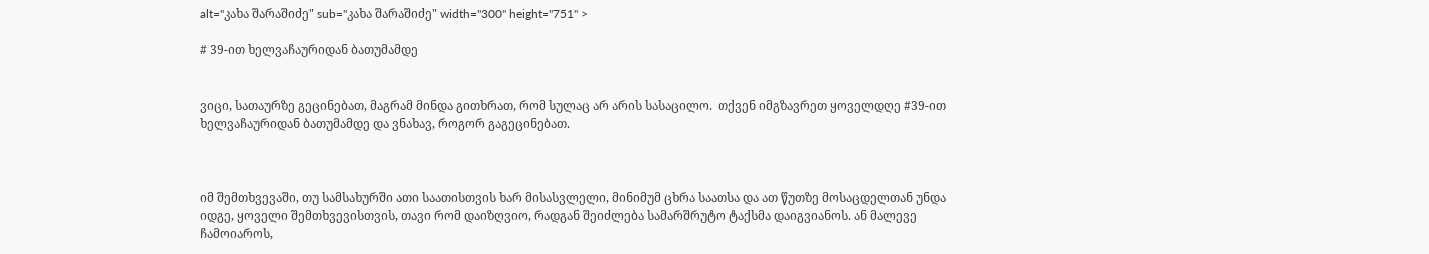alt="კახა შარაშიძე" sub="კახა შარაშიძე" width="300" height="751" >

# 39-ით ხელვაჩაურიდან ბათუმამდე


ვიცი, სათაურზე გეცინებათ, მაგრამ მინდა გითხრათ, რომ სულაც არ არის სასაცილო.  თქვენ იმგზავრეთ ყოველდღე #39-ით ხელვაჩაურიდან ბათუმამდე და ვნახავ, როგორ გაგეცინებათ.



იმ შემთხვევაში, თუ სამსახურში ათი საათისთვის ხარ მისასვლელი, მინიმუმ ცხრა საათსა და ათ წუთზე მოსაცდელთან უნდა იდგე, ყოველი შემთხვევისთვის, თავი რომ დაიზღვიო, რადგან შეიძლება სამარშრუტო ტაქსმა დაიგვიანოს. ან მალევე ჩამოიაროს,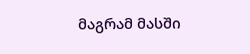მაგრამ მასში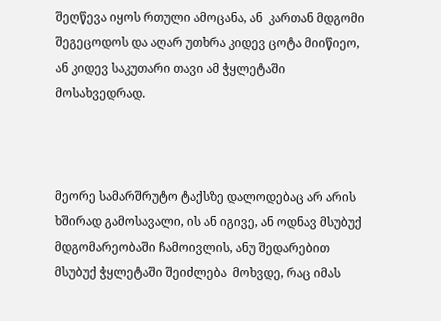შეღწევა იყოს რთული ამოცანა, ან  კართან მდგომი შეგეცოდოს და აღარ უთხრა კიდევ ცოტა მიიწიეო, ან კიდევ საკუთარი თავი ამ ჭყლეტაში მოსახვედრად.



მეორე სამარშრუტო ტაქსზე დალოდებაც არ არის ხშირად გამოსავალი, ის ან იგივე, ან ოდნავ მსუბუქ მდგომარეობაში ჩამოივლის, ანუ შედარებით მსუბუქ ჭყლეტაში შეიძლება  მოხვდე, რაც იმას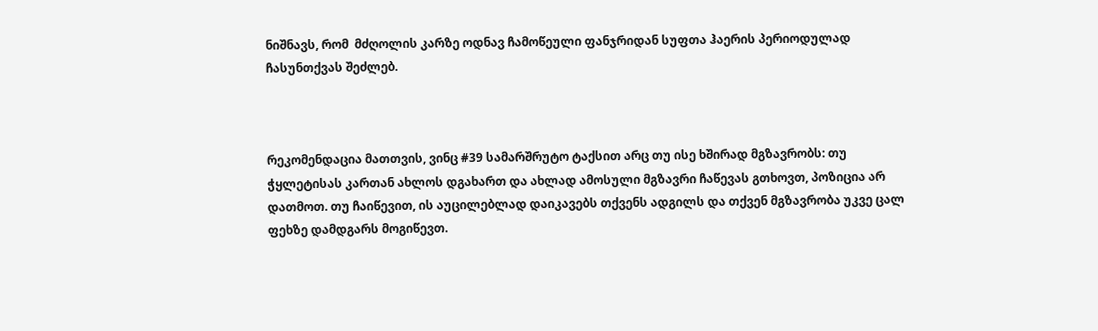ნიშნავს, რომ  მძღოლის კარზე ოდნავ ჩამოწეული ფანჯრიდან სუფთა ჰაერის პერიოდულად ჩასუნთქვას შეძლებ.



რეკომენდაცია მათთვის, ვინც #39 სამარშრუტო ტაქსით არც თუ ისე ხშირად მგზავრობს: თუ ჭყლეტისას კართან ახლოს დგახართ და ახლად ამოსული მგზავრი ჩაწევას გთხოვთ, პოზიცია არ დათმოთ. თუ ჩაიწევით, ის აუცილებლად დაიკავებს თქვენს ადგილს და თქვენ მგზავრობა უკვე ცალ ფეხზე დამდგარს მოგიწევთ.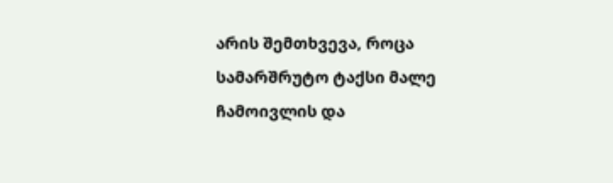არის შემთხვევა, როცა სამარშრუტო ტაქსი მალე ჩამოივლის და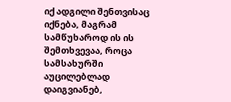იქ ადგილი შენთვისაც იქნება, მაგრამ სამწუხაროდ ის ის შემთხვევაა, როცა სამსახურში აუცილებლად დაიგვიანებ,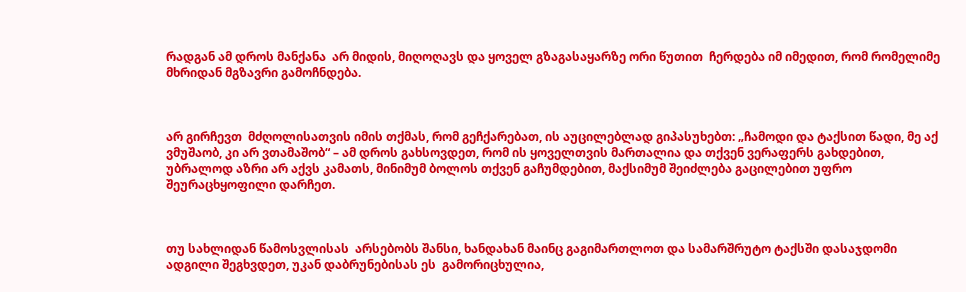რადგან ამ დროს მანქანა  არ მიდის, მიღოღავს და ყოველ გზაგასაყარზე ორი წუთით  ჩერდება იმ იმედით, რომ რომელიმე მხრიდან მგზავრი გამოჩნდება.



არ გირჩევთ  მძღოლისათვის იმის თქმას, რომ გეჩქარებათ, ის აუცილებლად გიპასუხებთ: „ჩამოდი და ტაქსით წადი, მე აქ ვმუშაობ, კი არ ვთამაშობ“ – ამ დროს გახსოვდეთ, რომ ის ყოველთვის მართალია და თქვენ ვერაფერს გახდებით, უბრალოდ აზრი არ აქვს კამათს, მინიმუმ ბოლოს თქვენ გაჩუმდებით, მაქსიმუმ შეიძლება გაცილებით უფრო შეურაცხყოფილი დარჩეთ.



თუ სახლიდან წამოსვლისას  არსებობს შანსი, ხანდახან მაინც გაგიმართლოთ და სამარშრუტო ტაქსში დასაჯდომი ადგილი შეგხვდეთ, უკან დაბრუნებისას ეს  გამორიცხულია,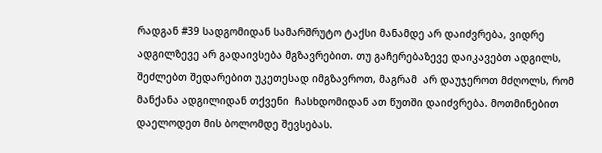რადგან #39 სადგომიდან სამარშრუტო ტაქსი მანამდე არ დაიძვრება, ვიდრე ადგილზევე არ გადაივსება მგზავრებით. თუ გაჩერებაზევე დაიკავებთ ადგილს, შეძლებთ შედარებით უკეთესად იმგზავროთ, მაგრამ  არ დაუჯეროთ მძღოლს, რომ მანქანა ადგილიდან თქვენი  ჩასხდომიდან ათ წუთში დაიძვრება. მოთმინებით დაელოდეთ მის ბოლომდე შევსებას.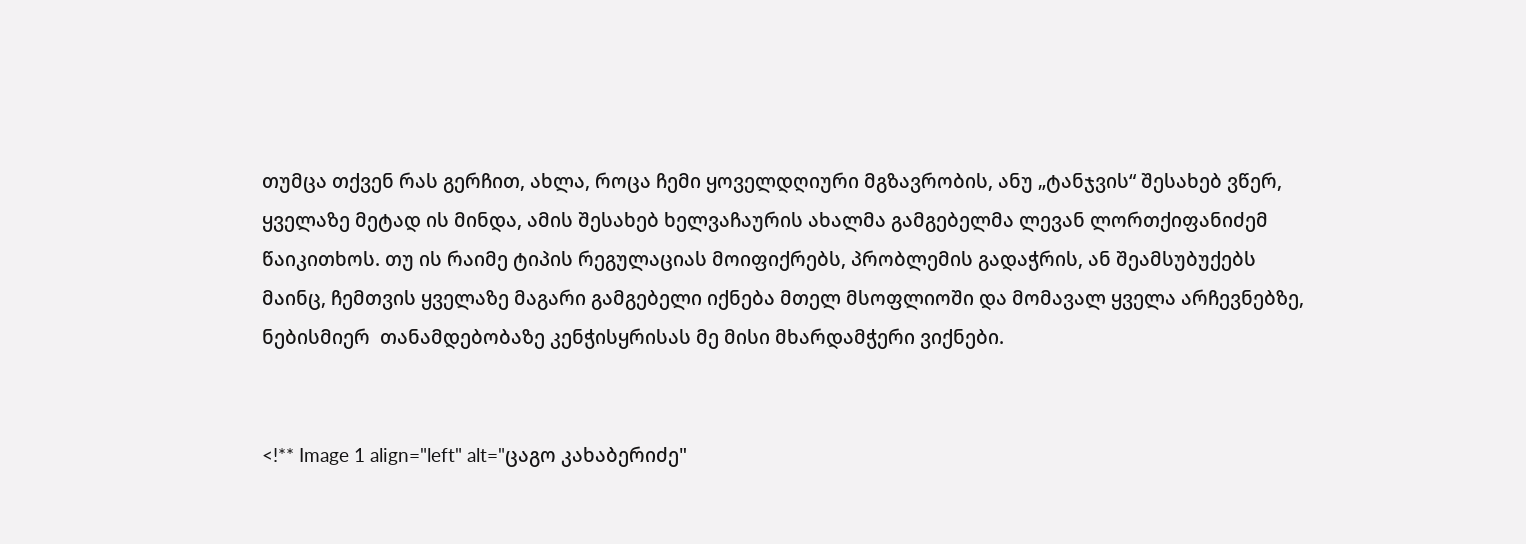თუმცა თქვენ რას გერჩით, ახლა, როცა ჩემი ყოველდღიური მგზავრობის, ანუ „ტანჯვის“ შესახებ ვწერ, ყველაზე მეტად ის მინდა, ამის შესახებ ხელვაჩაურის ახალმა გამგებელმა ლევან ლორთქიფანიძემ წაიკითხოს. თუ ის რაიმე ტიპის რეგულაციას მოიფიქრებს, პრობლემის გადაჭრის, ან შეამსუბუქებს მაინც, ჩემთვის ყველაზე მაგარი გამგებელი იქნება მთელ მსოფლიოში და მომავალ ყველა არჩევნებზე, ნებისმიერ  თანამდებობაზე კენჭისყრისას მე მისი მხარდამჭერი ვიქნები.


<!** Image 1 align="left" alt="ცაგო კახაბერიძე"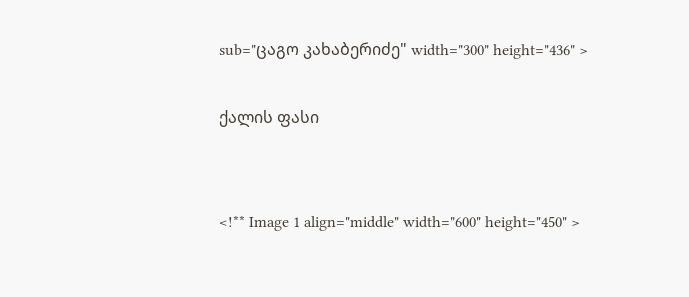sub="ცაგო კახაბერიძე" width="300" height="436" >

ქალის ფასი


<!** Image 1 align="middle" width="600" height="450" >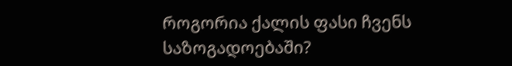როგორია ქალის ფასი ჩვენს საზოგადოებაში?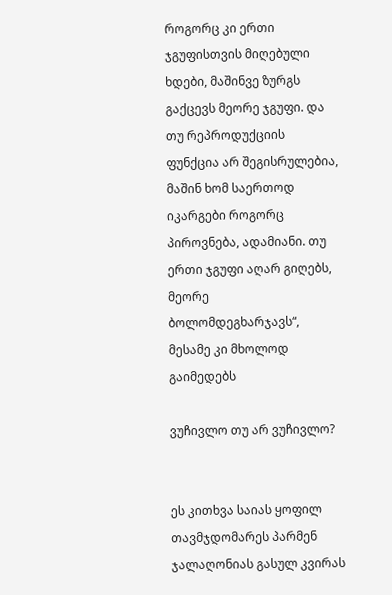როგორც კი ერთი ჯგუფისთვის მიღებული ხდები, მაშინვე ზურგს გაქცევს მეორე ჯგუფი. და თუ რეპროდუქციის ფუნქცია არ შეგისრულებია, მაშინ ხომ საერთოდ იკარგები როგორც პიროვნება, ადამიანი. თუ ერთი ჯგუფი აღარ გიღებს, მეორე ბოლომდეგხარჯავს“, მესამე კი მხოლოდ გაიმედებს

ვუჩივლო თუ არ ვუჩივლო?


ეს კითხვა საიას ყოფილ თავმჯდომარეს პარმენ ჯალაღონიას გასულ კვირას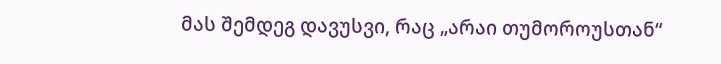მას შემდეგ დავუსვი, რაც „არაი თუმოროუსთან“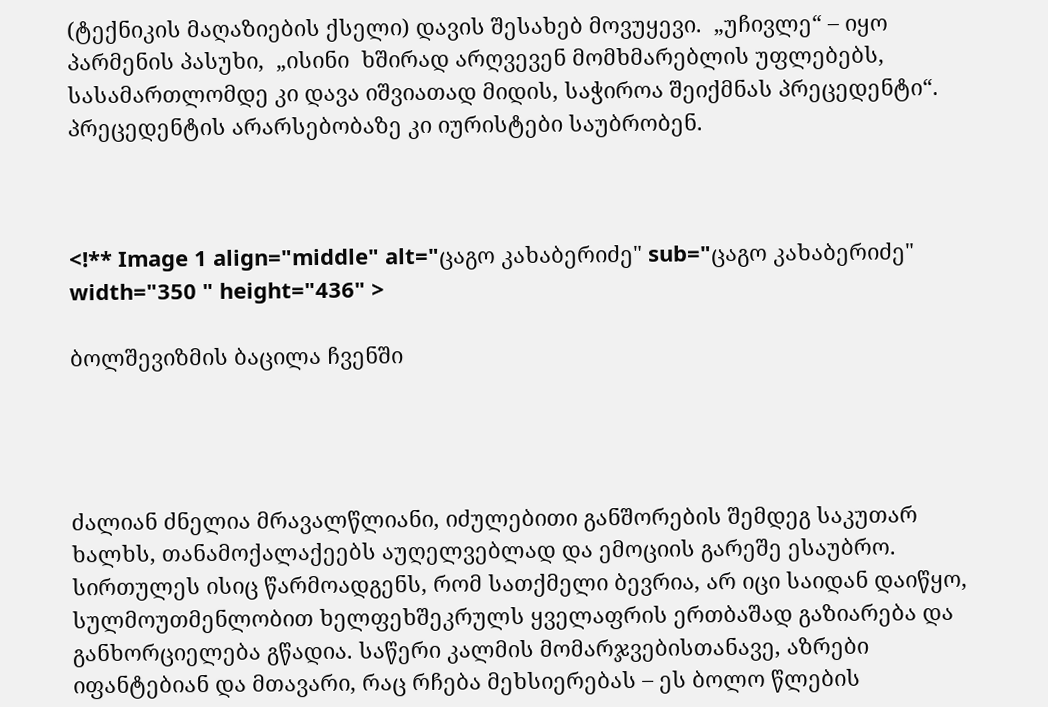(ტექნიკის მაღაზიების ქსელი) დავის შესახებ მოვუყევი.  „უჩივლე“ – იყო პარმენის პასუხი,  „ისინი  ხშირად არღვევენ მომხმარებლის უფლებებს, სასამართლომდე კი დავა იშვიათად მიდის, საჭიროა შეიქმნას პრეცედენტი“.  პრეცედენტის არარსებობაზე კი იურისტები საუბრობენ.



<!** Image 1 align="middle" alt="ცაგო კახაბერიძე" sub="ცაგო კახაბერიძე" width="350 " height="436" >

ბოლშევიზმის ბაცილა ჩვენში




ძალიან ძნელია მრავალწლიანი, იძულებითი განშორების შემდეგ საკუთარ ხალხს, თანამოქალაქეებს აუღელვებლად და ემოციის გარეშე ესაუბრო. სირთულეს ისიც წარმოადგენს, რომ სათქმელი ბევრია, არ იცი საიდან დაიწყო, სულმოუთმენლობით ხელფეხშეკრულს ყველაფრის ერთბაშად გაზიარება და განხორციელება გწადია. საწერი კალმის მომარჯვებისთანავე, აზრები იფანტებიან და მთავარი, რაც რჩება მეხსიერებას – ეს ბოლო წლების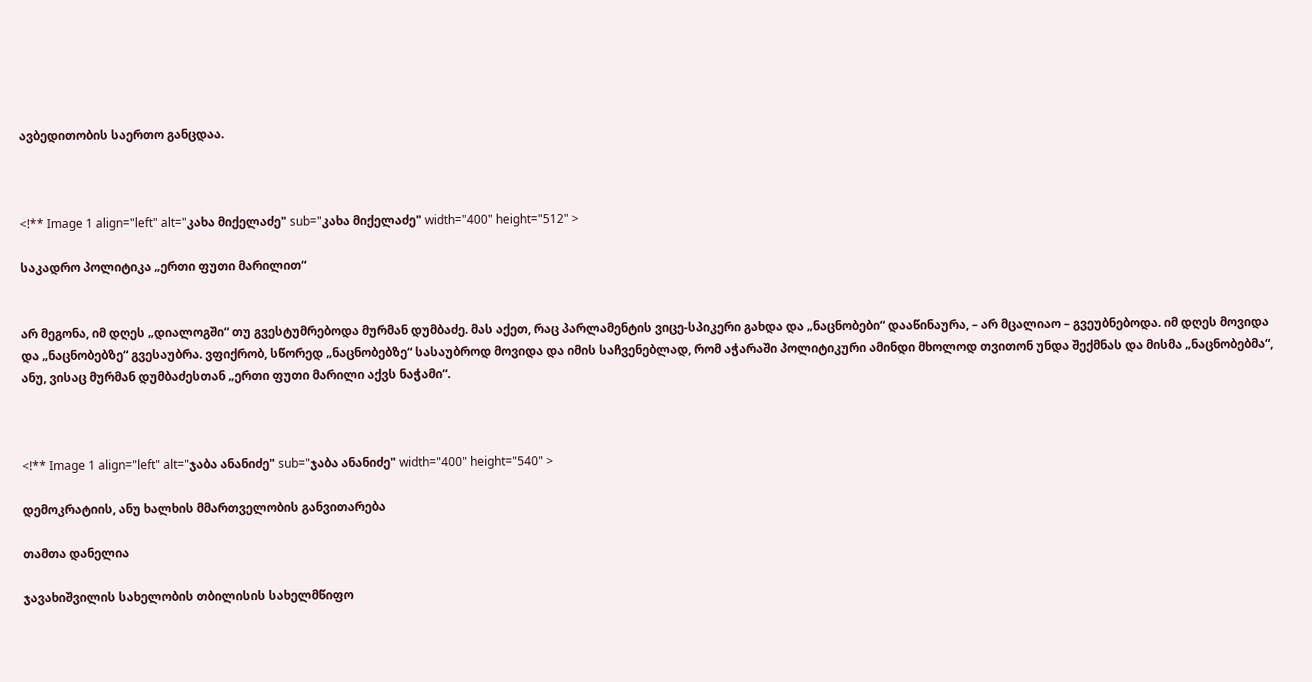ავბედითობის საერთო განცდაა.



<!** Image 1 align="left" alt="კახა მიქელაძე" sub="კახა მიქელაძე" width="400" height="512" >

საკადრო პოლიტიკა „ერთი ფუთი მარილით“


არ მეგონა, იმ დღეს „დიალოგში“ თუ გვესტუმრებოდა მურმან დუმბაძე. მას აქეთ, რაც პარლამენტის ვიცე-სპიკერი გახდა და „ნაცნობები“ დააწინაურა, – არ მცალიაო – გვეუბნებოდა. იმ დღეს მოვიდა და „ნაცნობებზე“ გვესაუბრა. ვფიქრობ, სწორედ „ნაცნობებზე“ სასაუბროდ მოვიდა და იმის საჩვენებლად, რომ აჭარაში პოლიტიკური ამინდი მხოლოდ თვითონ უნდა შექმნას და მისმა „ნაცნობებმა“, ანუ, ვისაც მურმან დუმბაძესთან „ერთი ფუთი მარილი აქვს ნაჭამი“.



<!** Image 1 align="left" alt="ჯაბა ანანიძე" sub="ჯაბა ანანიძე" width="400" height="540" >

დემოკრატიის, ანუ ხალხის მმართველობის განვითარება

თამთა დანელია

ჯავახიშვილის სახელობის თბილისის სახელმწიფო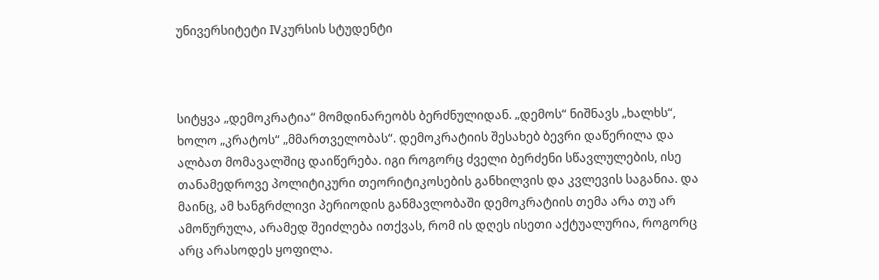უნივერსიტეტი IVკურსის სტუდენტი



სიტყვა „დემოკრატია“ მომდინარეობს ბერძნულიდან. „დემოს“ ნიშნავს „ხალხს“, ხოლო „კრატოს“ „მმართველობას“. დემოკრატიის შესახებ ბევრი დაწერილა და ალბათ მომავალშიც დაიწერება. იგი როგორც ძველი ბერძენი სწავლულების, ისე თანამედროვე პოლიტიკური თეორიტიკოსების განხილვის და კვლევის საგანია. და მაინც, ამ ხანგრძლივი პერიოდის განმავლობაში დემოკრატიის თემა არა თუ არ ამოწურულა, არამედ შეიძლება ითქვას, რომ ის დღეს ისეთი აქტუალურია, როგორც არც არასოდეს ყოფილა.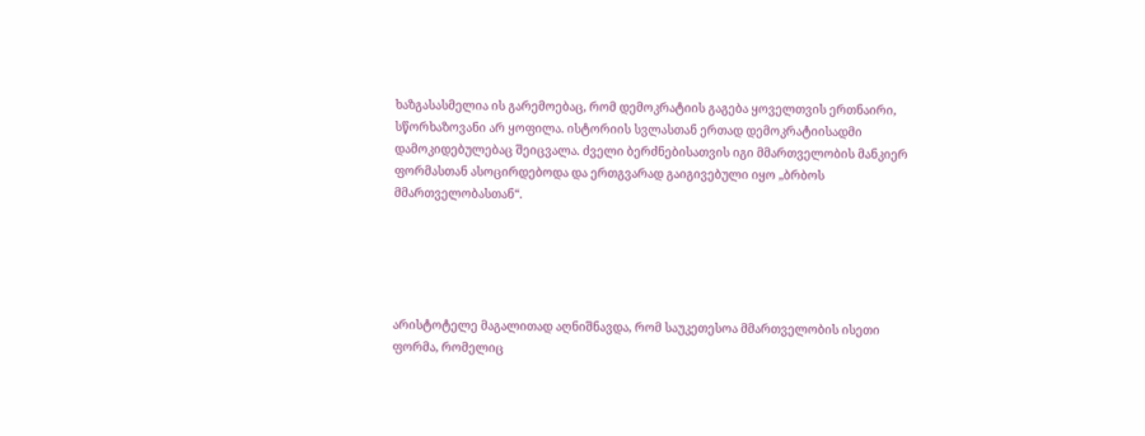ხაზგასასმელია ის გარემოებაც, რომ დემოკრატიის გაგება ყოველთვის ერთნაირი, სწორხაზოვანი არ ყოფილა. ისტორიის სვლასთან ერთად დემოკრატიისადმი დამოკიდებულებაც შეიცვალა. ძველი ბერძნებისათვის იგი მმართველობის მანკიერ ფორმასთან ასოცირდებოდა და ერთგვარად გაიგივებული იყო „ბრბოს მმართველობასთან“.





არისტოტელე მაგალითად აღნიშნავდა, რომ საუკეთესოა მმართველობის ისეთი ფორმა, რომელიც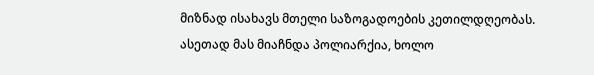მიზნად ისახავს მთელი საზოგადოების კეთილდღეობას. ასეთად მას მიაჩნდა პოლიარქია, ხოლო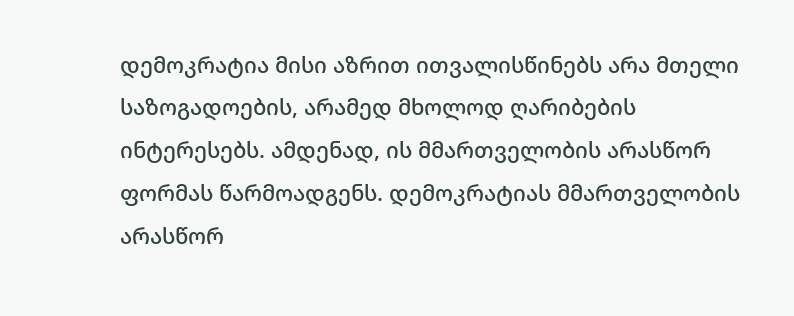დემოკრატია მისი აზრით ითვალისწინებს არა მთელი საზოგადოების, არამედ მხოლოდ ღარიბების ინტერესებს. ამდენად, ის მმართველობის არასწორ ფორმას წარმოადგენს. დემოკრატიას მმართველობის არასწორ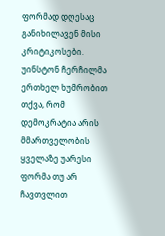ფორმად დღესაც განიხილავენ მისი კრიტიკოსები. უინსტონ ჩერჩილმა ერთხელ ხუმრობით თქვა, რომ დემოკრატია არის მმართველობის ყველაზე უარესი ფორმა თუ არ ჩავთვლით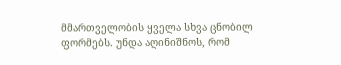მმართველობის ყველა სხვა ცნობილ ფორმებს. უნდა აღინიშნოს, რომ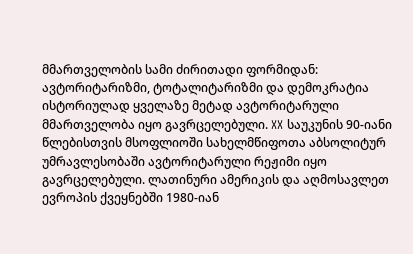მმართველობის სამი ძირითადი ფორმიდან: ავტორიტარიზმი, ტოტალიტარიზმი და დემოკრატია ისტორიულად ყველაზე მეტად ავტორიტარული მმართველობა იყო გავრცელებული. XX საუკუნის 90-იანი წლებისთვის მსოფლიოში სახელმწიფოთა აბსოლიტურ უმრავლესობაში ავტორიტარული რეჟიმი იყო გავრცელებული. ლათინური ამერიკის და აღმოსავლეთ ევროპის ქვეყნებში 1980-იან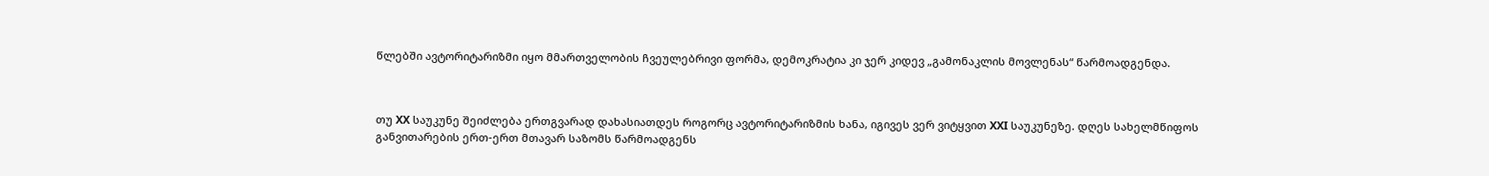წლებში ავტორიტარიზმი იყო მმართველობის ჩვეულებრივი ფორმა, დემოკრატია კი ჯერ კიდევ „გამონაკლის მოვლენას“ წარმოადგენდა.



თუ XX საუკუნე შეიძლება ერთგვარად დახასიათდეს როგორც ავტორიტარიზმის ხანა, იგივეს ვერ ვიტყვით XXI საუკუნეზე. დღეს სახელმწიფოს განვითარების ერთ-ერთ მთავარ საზომს წარმოადგენს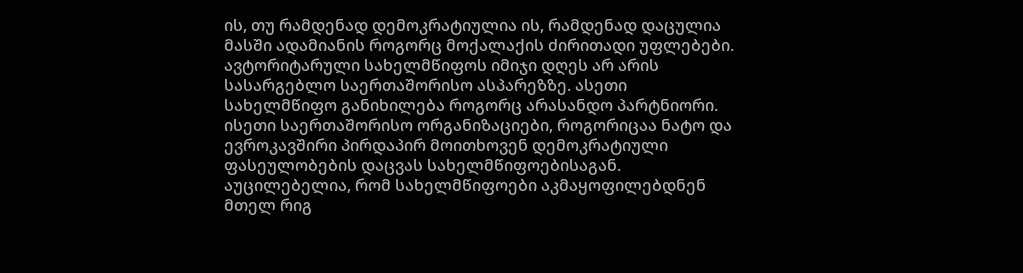ის, თუ რამდენად დემოკრატიულია ის, რამდენად დაცულია მასში ადამიანის როგორც მოქალაქის ძირითადი უფლებები. ავტორიტარული სახელმწიფოს იმიჯი დღეს არ არის სასარგებლო საერთაშორისო ასპარეზზე. ასეთი სახელმწიფო განიხილება როგორც არასანდო პარტნიორი. ისეთი საერთაშორისო ორგანიზაციები, როგორიცაა ნატო და ევროკავშირი პირდაპირ მოითხოვენ დემოკრატიული ფასეულობების დაცვას სახელმწიფოებისაგან. აუცილებელია, რომ სახელმწიფოები აკმაყოფილებდნენ მთელ რიგ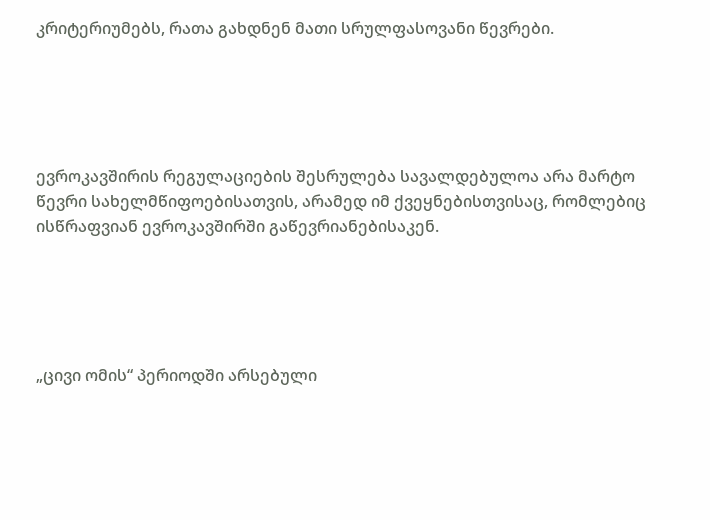კრიტერიუმებს, რათა გახდნენ მათი სრულფასოვანი წევრები.





ევროკავშირის რეგულაციების შესრულება სავალდებულოა არა მარტო წევრი სახელმწიფოებისათვის, არამედ იმ ქვეყნებისთვისაც, რომლებიც ისწრაფვიან ევროკავშირში გაწევრიანებისაკენ.





„ცივი ომის“ პერიოდში არსებული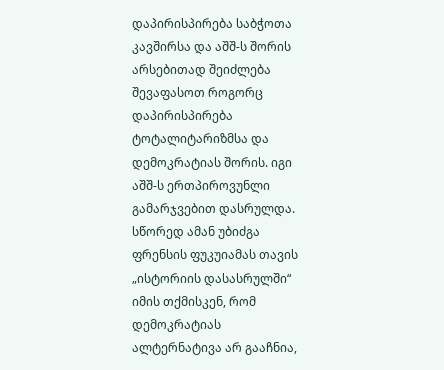დაპირისპირება საბჭოთა კავშირსა და აშშ-ს შორის არსებითად შეიძლება შევაფასოთ როგორც დაპირისპირება ტოტალიტარიზმსა და დემოკრატიას შორის. იგი აშშ-ს ერთპიროვუნლი გამარჯვებით დასრულდა. სწორედ ამან უბიძგა ფრენსის ფუკუიამას თავის „ისტორიის დასასრულში“ იმის თქმისკენ, რომ დემოკრატიას ალტერნატივა არ გააჩნია,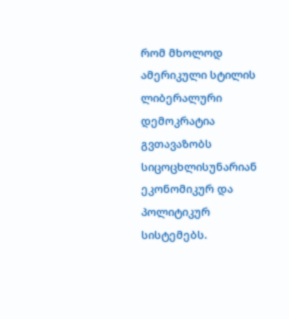რომ მხოლოდ ამერიკული სტილის ლიბერალური დემოკრატია გვთავაზობს სიცოცხლისუნარიან ეკონომიკურ და პოლიტიკურ სისტემებს.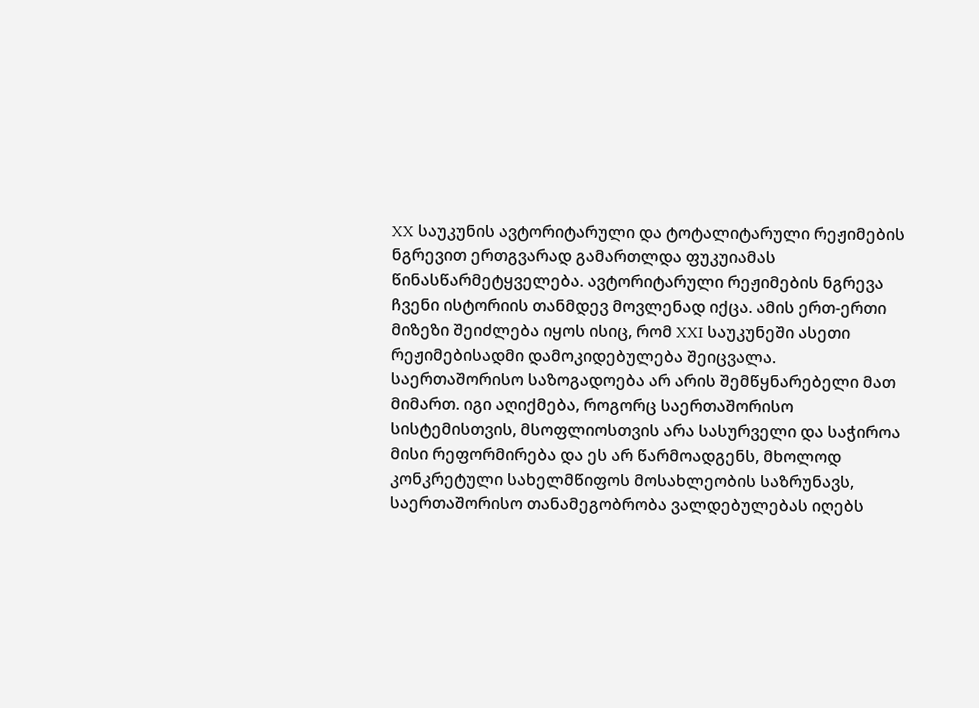XX საუკუნის ავტორიტარული და ტოტალიტარული რეჟიმების ნგრევით ერთგვარად გამართლდა ფუკუიამას წინასწარმეტყველება. ავტორიტარული რეჟიმების ნგრევა ჩვენი ისტორიის თანმდევ მოვლენად იქცა. ამის ერთ-ერთი მიზეზი შეიძლება იყოს ისიც, რომ XXI საუკუნეში ასეთი რეჟიმებისადმი დამოკიდებულება შეიცვალა. საერთაშორისო საზოგადოება არ არის შემწყნარებელი მათ მიმართ. იგი აღიქმება, როგორც საერთაშორისო სისტემისთვის, მსოფლიოსთვის არა სასურველი და საჭიროა მისი რეფორმირება და ეს არ წარმოადგენს, მხოლოდ კონკრეტული სახელმწიფოს მოსახლეობის საზრუნავს,  საერთაშორისო თანამეგობრობა ვალდებულებას იღებს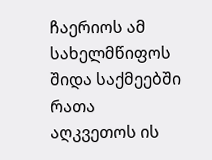ჩაერიოს ამ სახელმწიფოს შიდა საქმეებში რათა აღკვეთოს ის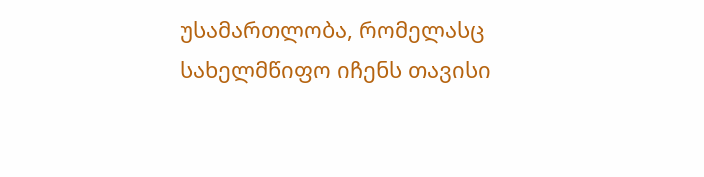უსამართლობა, რომელასც სახელმწიფო იჩენს თავისი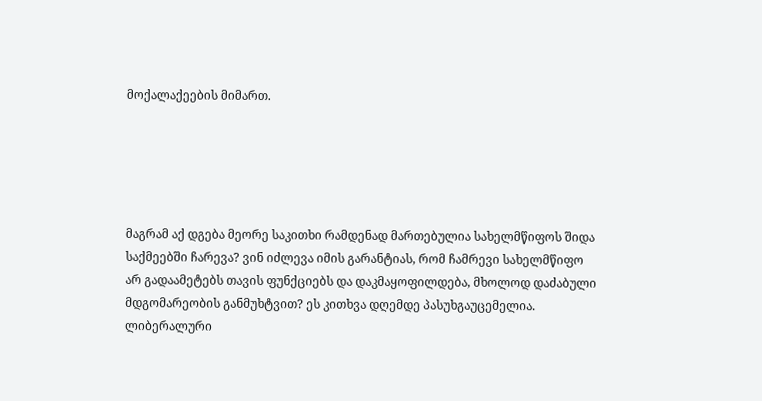მოქალაქეების მიმართ.





მაგრამ აქ დგება მეორე საკითხი რამდენად მართებულია სახელმწიფოს შიდა საქმეებში ჩარევა? ვინ იძლევა იმის გარანტიას, რომ ჩამრევი სახელმწიფო არ გადაამეტებს თავის ფუნქციებს და დაკმაყოფილდება, მხოლოდ დაძაბული მდგომარეობის განმუხტვით? ეს კითხვა დღემდე პასუხგაუცემელია.                                                               ლიბერალური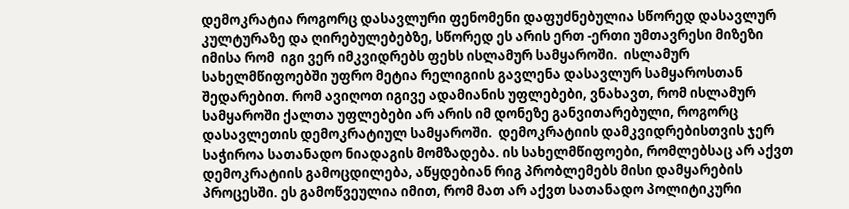დემოკრატია როგორც დასავლური ფენომენი დაფუძნებულია სწორედ დასავლურ კულტურაზე და ღირებულებებზე, სწორედ ეს არის ერთ -ერთი უმთავრესი მიზეზი იმისა რომ  იგი ვერ იმკვიდრებს ფეხს ისლამურ სამყაროში.  ისლამურ სახელმწიფოებში უფრო მეტია რელიგიის გავლენა დასავლურ სამყაროსთან შედარებით. რომ ავიღოთ იგივე ადამიანის უფლებები, ვნახავთ, რომ ისლამურ სამყაროში ქალთა უფლებები არ არის იმ დონეზე განვითარებული, როგორც დასავლეთის დემოკრატიულ სამყაროში.  დემოკრატიის დამკვიდრებისთვის ჯერ საჭიროა სათანადო ნიადაგის მომზადება. ის სახელმწიფოები, რომლებსაც არ აქვთ დემოკრატიის გამოცდილება, აწყდებიან რიგ პრობლემებს მისი დამყარების პროცესში. ეს გამოწვეულია იმით, რომ მათ არ აქვთ სათანადო პოლიტიკური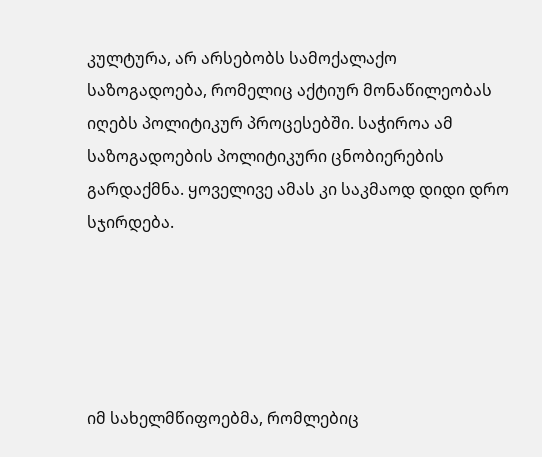კულტურა, არ არსებობს სამოქალაქო საზოგადოება, რომელიც აქტიურ მონაწილეობას იღებს პოლიტიკურ პროცესებში. საჭიროა ამ საზოგადოების პოლიტიკური ცნობიერების გარდაქმნა. ყოველივე ამას კი საკმაოდ დიდი დრო სჯირდება.





იმ სახელმწიფოებმა, რომლებიც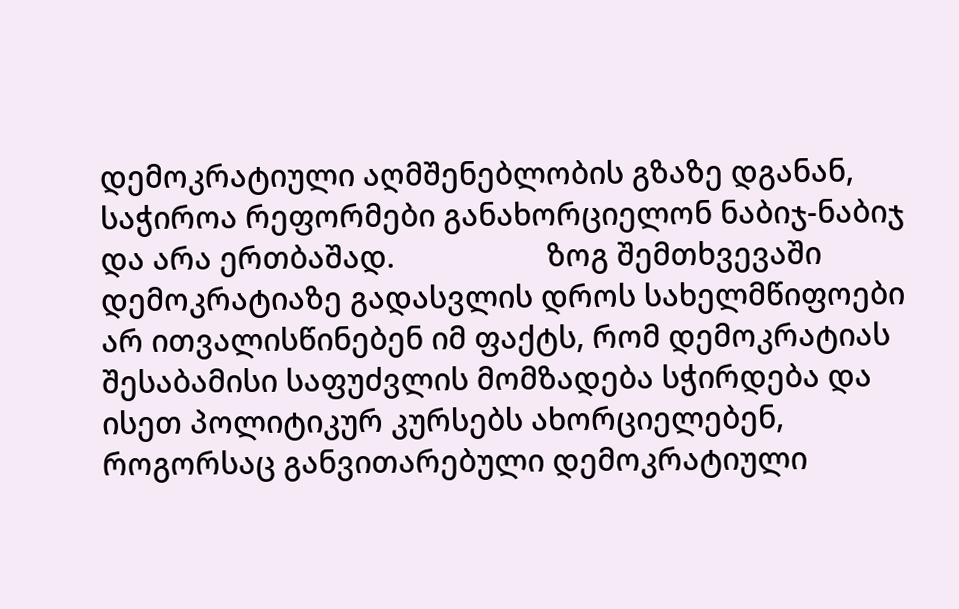დემოკრატიული აღმშენებლობის გზაზე დგანან, საჭიროა რეფორმები განახორციელონ ნაბიჯ-ნაბიჯ და არა ერთბაშად.                   ზოგ შემთხვევაში დემოკრატიაზე გადასვლის დროს სახელმწიფოები არ ითვალისწინებენ იმ ფაქტს, რომ დემოკრატიას შესაბამისი საფუძვლის მომზადება სჭირდება და ისეთ პოლიტიკურ კურსებს ახორციელებენ, როგორსაც განვითარებული დემოკრატიული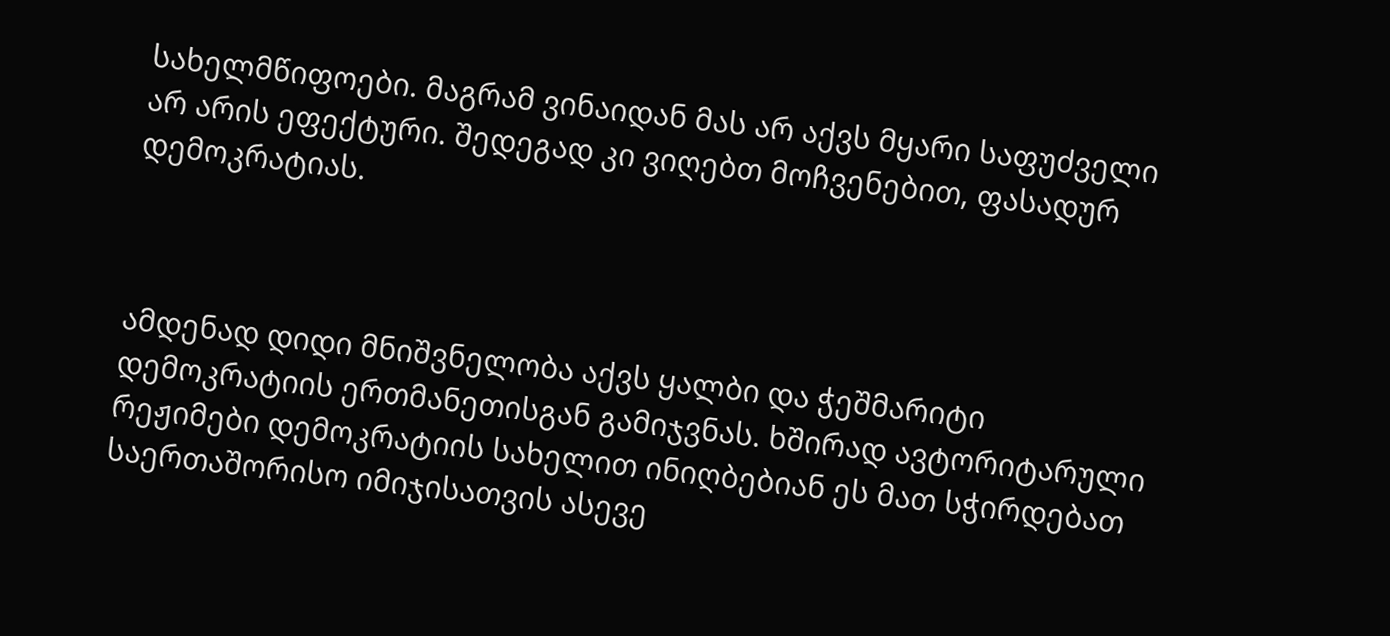სახელმწიფოები. მაგრამ ვინაიდან მას არ აქვს მყარი საფუძველი არ არის ეფექტური. შედეგად კი ვიღებთ მოჩვენებით, ფასადურ დემოკრატიას.



ამდენად დიდი მნიშვნელობა აქვს ყალბი და ჭეშმარიტი დემოკრატიის ერთმანეთისგან გამიჯვნას. ხშირად ავტორიტარული რეჟიმები დემოკრატიის სახელით ინიღბებიან ეს მათ სჭირდებათ საერთაშორისო იმიჯისათვის ასევე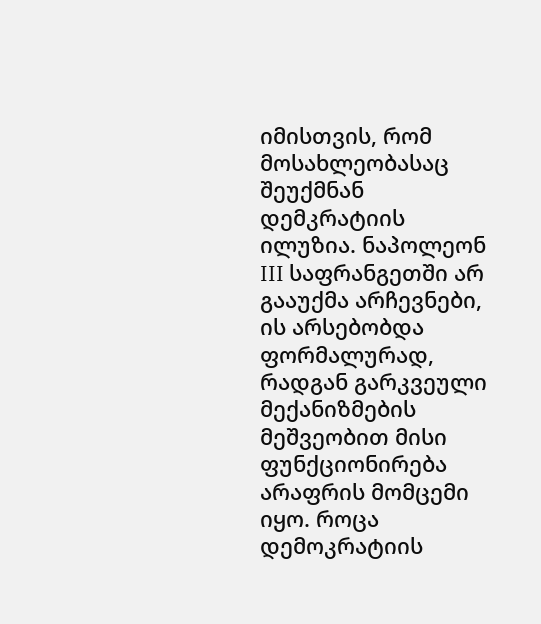იმისთვის, რომ მოსახლეობასაც შეუქმნან დემკრატიის ილუზია. ნაპოლეონ III საფრანგეთში არ გააუქმა არჩევნები, ის არსებობდა ფორმალურად, რადგან გარკვეული მექანიზმების მეშვეობით მისი ფუნქციონირება არაფრის მომცემი იყო. როცა დემოკრატიის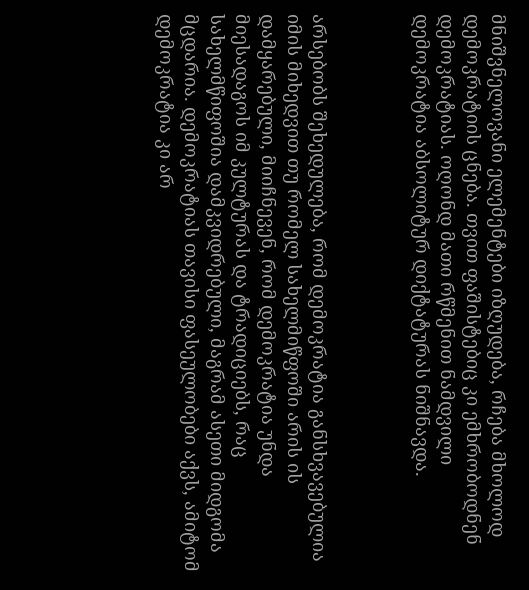მნიშვნელოვანი ელემენტები იზღუდება, რჩება მხოლოდ დემოკრატიის ცნება. თვით ფაშისტებიც კი ემხრობოდნენ დემოკრატიას. ოღონდ მათი რწმენით ნამდვილი დემოკრატია აბსოლიტურ დიქტატურას ნიშნავდა.



არსებობს შეხედულება, რომ დემოკრატია განსხვავებულია იმის მიხედვით თუ რომელ სახელმიწფოში არის ის დამყარებული, მიიჩნევენ, რომ დემოკრატია უნდა მიესადაგოს იმ კულტურას და ტრადიციებს, რაც სახელმწიფოშია დამკვიდრებული, მაგრამ ასეთი მიდგომა მცდარია. დემოკრატიას თავისი ფასეულობები აქვს, ამიტომ დემოკრატია კი არ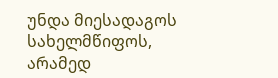უნდა მიესადაგოს სახელმწიფოს, არამედ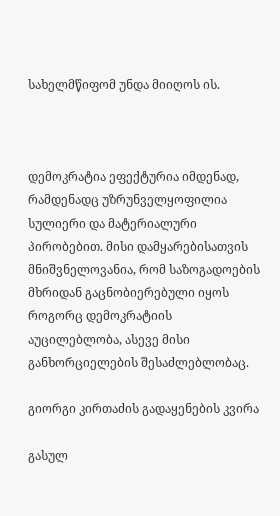სახელმწიფომ უნდა მიიღოს ის.



დემოკრატია ეფექტურია იმდენად, რამდენადც უზრუნველყოფილია სულიერი და მატერიალური პირობებით. მისი დამყარებისათვის მნიშვნელოვანია, რომ საზოგადოების მხრიდან გაცნობიერებული იყოს როგორც დემოკრატიის აუცილებლობა, ასევე მისი განხორციელების შესაძლებლობაც.

გიორგი კირთაძის გადაყენების კვირა

გასულ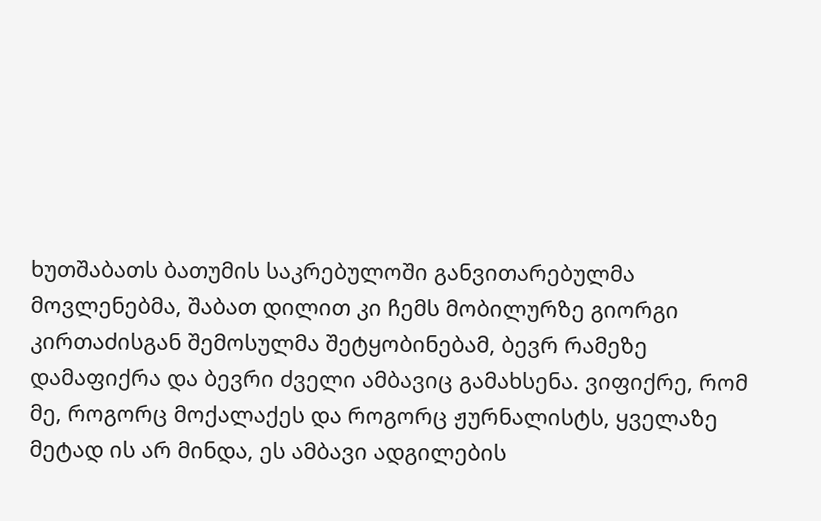ხუთშაბათს ბათუმის საკრებულოში განვითარებულმა მოვლენებმა, შაბათ დილით კი ჩემს მობილურზე გიორგი კირთაძისგან შემოსულმა შეტყობინებამ, ბევრ რამეზე დამაფიქრა და ბევრი ძველი ამბავიც გამახსენა. ვიფიქრე, რომ მე, როგორც მოქალაქეს და როგორც ჟურნალისტს, ყველაზე მეტად ის არ მინდა, ეს ამბავი ადგილების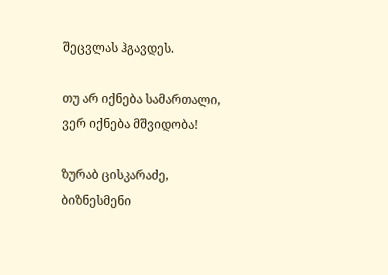შეცვლას ჰგავდეს.

თუ არ იქნება სამართალი, ვერ იქნება მშვიდობა!

ზურაბ ცისკარაძე, ბიზნესმენი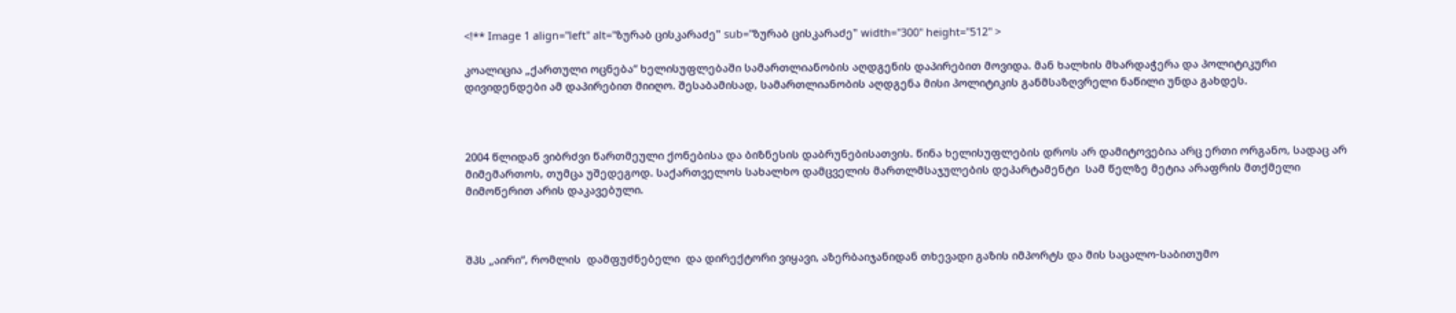<!** Image 1 align="left" alt="ზურაბ ცისკარაძე" sub="ზურაბ ცისკარაძე" width="300" height="512" >

კოალიცია „ქართული ოცნება“ ხელისუფლებაში სამართლიანობის აღდგენის დაპირებით მოვიდა. მან ხალხის მხარდაჭერა და პოლიტიკური დივიდენდები ამ დაპირებით მიიღო. შესაბამისად, სამართლიანობის აღდგენა მისი პოლიტიკის განმსაზღვრელი ნაწილი უნდა გახდეს.



2004 წლიდან ვიბრძვი წართმეული ქონებისა და ბიზნესის დაბრუნებისათვის. წინა ხელისუფლების დროს არ დამიტოვებია არც ერთი ორგანო, სადაც არ მიმემართოს, თუმცა უშედეგოდ. საქართველოს სახალხო დამცველის მართლმსაჯულების დეპარტამენტი  სამ წელზე მეტია არაფრის მთქმელი მიმოწერით არის დაკავებული.



შპს „აირი“, რომლის  დამფუძნებელი  და დირექტორი ვიყავი, აზერბაიჯანიდან თხევადი გაზის იმპორტს და მის საცალო-საბითუმო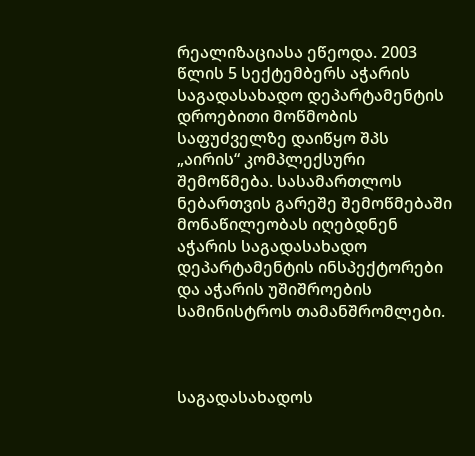რეალიზაციასა ეწეოდა. 2003 წლის 5 სექტემბერს აჭარის საგადასახადო დეპარტამენტის დროებითი მოწმობის საფუძველზე დაიწყო შპს „აირის“ კომპლექსური შემოწმება. სასამართლოს ნებართვის გარეშე შემოწმებაში მონაწილეობას იღებდნენ აჭარის საგადასახადო დეპარტამენტის ინსპექტორები და აჭარის უშიშროების სამინისტროს თამანშრომლები.



საგადასახადოს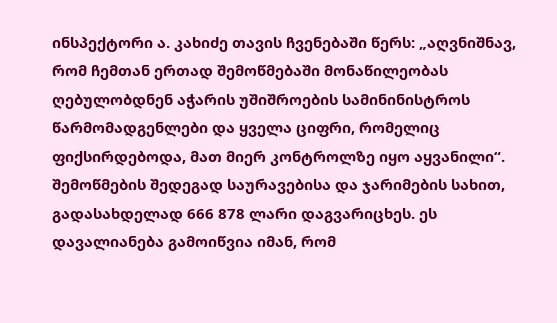ინსპექტორი ა. კახიძე თავის ჩვენებაში წერს: „აღვნიშნავ, რომ ჩემთან ერთად შემოწმებაში მონაწილეობას ღებულობდნენ აჭარის უშიშროების სამინინისტროს წარმომადგენლები და ყველა ციფრი, რომელიც ფიქსირდებოდა, მათ მიერ კონტროლზე იყო აყვანილი“.  შემოწმების შედეგად საურავებისა და ჯარიმების სახით, გადასახდელად 666 878 ლარი დაგვარიცხეს. ეს დავალიანება გამოიწვია იმან, რომ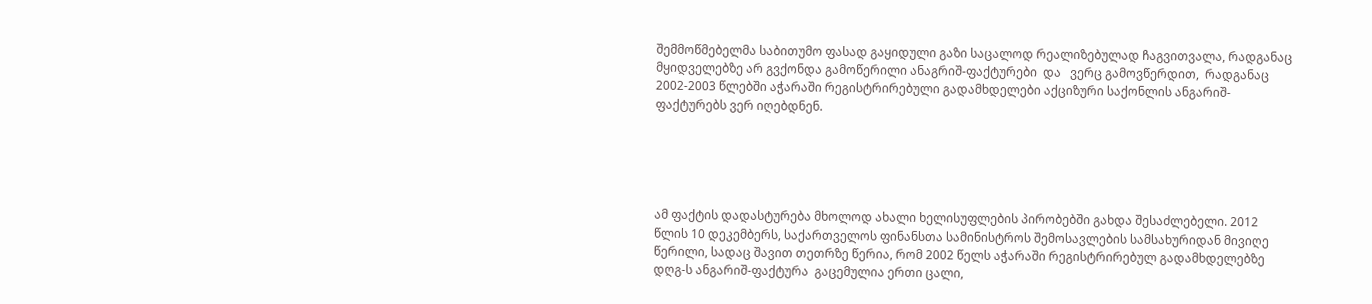შემმოწმებელმა საბითუმო ფასად გაყიდული გაზი საცალოდ რეალიზებულად ჩაგვითვალა, რადგანაც მყიდველებზე არ გვქონდა გამოწერილი ანაგრიშ-ფაქტურები  და   ვერც გამოვწერდით,  რადგანაც  2002-2003 წლებში აჭარაში რეგისტრირებული გადამხდელები აქციზური საქონლის ანგარიშ-ფაქტურებს ვერ იღებდნენ.





ამ ფაქტის დადასტურება მხოლოდ ახალი ხელისუფლების პირობებში გახდა შესაძლებელი. 2012 წლის 10 დეკემბერს, საქართველოს ფინანსთა სამინისტროს შემოსავლების სამსახურიდან მივიღე წერილი, სადაც შავით თეთრზე წერია, რომ 2002 წელს აჭარაში რეგისტრირებულ გადამხდელებზე დღგ-ს ანგარიშ-ფაქტურა  გაცემულია ერთი ცალი,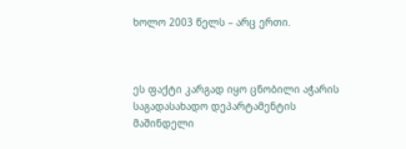ხოლო 2003 წელს – არც ერთი.



ეს ფაქტი კარგად იყო ცნობილი აჭარის საგადასახადო დეპარტამენტის მაშინდელი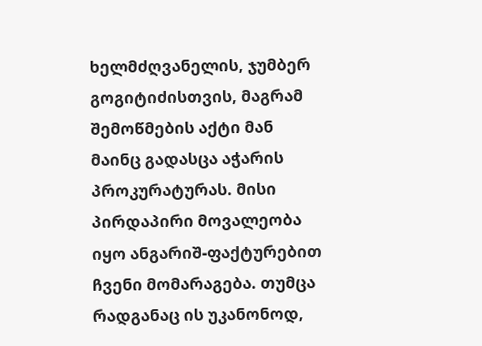ხელმძღვანელის, ჯუმბერ გოგიტიძისთვის, მაგრამ შემოწმების აქტი მან მაინც გადასცა აჭარის პროკურატურას. მისი პირდაპირი მოვალეობა იყო ანგარიშ-ფაქტურებით ჩვენი მომარაგება. თუმცა რადგანაც ის უკანონოდ,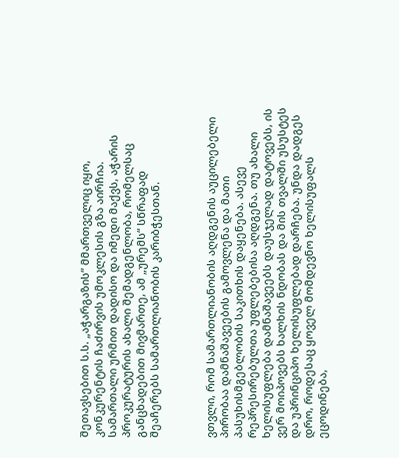შეთავსებით ს.ს. „აჭარგაზის“ მმართველიც იყო, კონკურენტის ჩაძირვის უმოკლესის გზა აირჩია. სამართალი ურმით დადისო და იმედი მაქვს, აჭარის პროკურატურის ახალი შემადგენლობა, რომელსაც განცხადებით მივმართე, ამ „ურემს“ სწრაფად შეაჩერებს სამართლიანობის კარიბჭესთან.



ვთვლი, რომ სამართლიანობის აღდგენის აუცილებელი პირობაა დამნაშავეების გამოვლენა და მათი პასუხისმგებლობის საკითხის დაყენება. ასევე რეპრესირებულთა უფლებებისა აღდგენა. თუ ახალი ხელისუფლება დამნაშავეებს დაუსჯელად დატოვებს, ის ვერ მოიპოვებს ხალხის ნდობას და მის თვალში უსუსტეს და უპრინციპო ხელისუფლებად დარჩება. უნდა დადგეს დრო, როდესაც ყოველ მომდევნო ხელისუფალს ეცოდინება,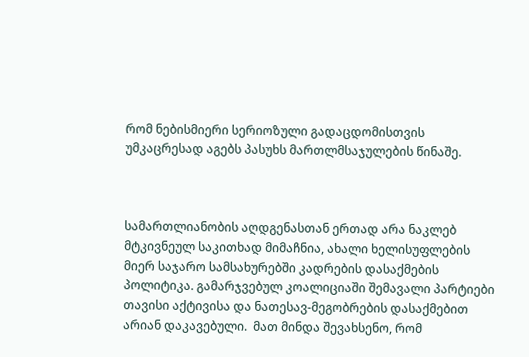რომ ნებისმიერი სერიოზული გადაცდომისთვის უმკაცრესად აგებს პასუხს მართლმსაჯულების წინაშე.



სამართლიანობის აღდგენასთან ერთად არა ნაკლებ მტკივნეულ საკითხად მიმაჩნია, ახალი ხელისუფლების მიერ საჯარო სამსახურებში კადრების დასაქმების პოლიტიკა. გამარჯვებულ კოალიციაში შემავალი პარტიები თავისი აქტივისა და ნათესავ-მეგობრების დასაქმებით არიან დაკავებული.  მათ მინდა შევახსენო, რომ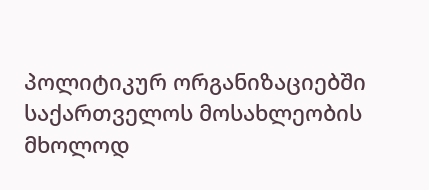პოლიტიკურ ორგანიზაციებში საქართველოს მოსახლეობის მხოლოდ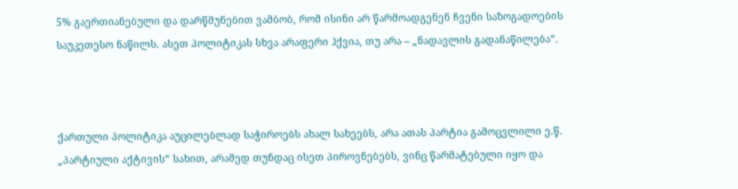5% გაერთიანებული და დარწმუნებით ვამბობ, რომ ისინი არ წარმოადგენენ ჩვენი საზოგადოების საუკეთესო ნაწილს. ასეთ პოლიტიკას სხვა არაფერი ჰქვია, თუ არა – „ნადავლის გადანაწილება“.



ქართული პოლიტიკა აუცილებლად საჭიროებს ახალ სახეებს, არა ათას პარტია გამოცვლილი ე.წ. „პარტიული აქტივის“ სახით, არამედ თუნდაც ისეთ პიროვნებებს, ვინც წარმატებული იყო და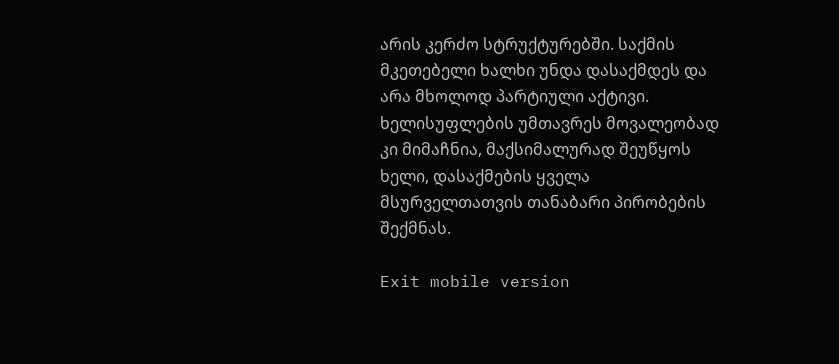არის კერძო სტრუქტურებში. საქმის მკეთებელი ხალხი უნდა დასაქმდეს და არა მხოლოდ პარტიული აქტივი. ხელისუფლების უმთავრეს მოვალეობად კი მიმაჩნია, მაქსიმალურად შეუწყოს ხელი, დასაქმების ყველა მსურველთათვის თანაბარი პირობების შექმნას.

Exit mobile version